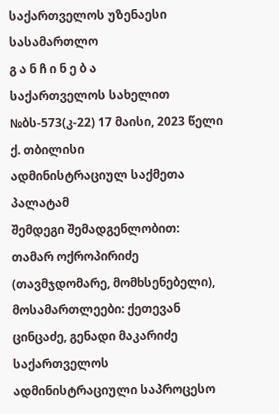საქართველოს უზენაესი სასამართლო
გ ა ნ ჩ ი ნ ე ბ ა
საქართველოს სახელით
№ბს-573(კ-22) 17 მაისი, 2023 წელი
ქ. თბილისი
ადმინისტრაციულ საქმეთა პალატამ
შემდეგი შემადგენლობით:
თამარ ოქროპირიძე (თავმჯდომარე, მომხსენებელი),
მოსამართლეები: ქეთევან ცინცაძე, გენადი მაკარიძე
საქართველოს ადმინისტრაციული საპროცესო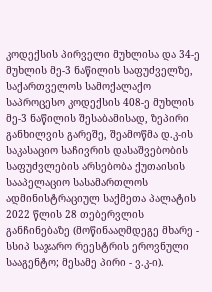კოდექსის პირველი მუხლისა და 34-ე მუხლის მე-3 ნაწილის საფუძველზე, საქართველოს სამოქალაქო საპროცესო კოდექსის 408-ე მუხლის მე-3 ნაწილის შესაბამისად, ზეპირი განხილვის გარეშე, შეამოწმა დ.კ-ის საკასაციო საჩივრის დასაშვებობის საფუძვლების არსებობა ქუთაისის სააპელაციო სასამართლოს ადმინისტრაციულ საქმეთა პალატის 2022 წლის 28 თებერვლის განჩინებაზე (მოწინააღმდეგე მხარე - სსიპ საჯარო რეესტრის ეროვნული სააგენტო; მესამე პირი - ვ.კ-ი).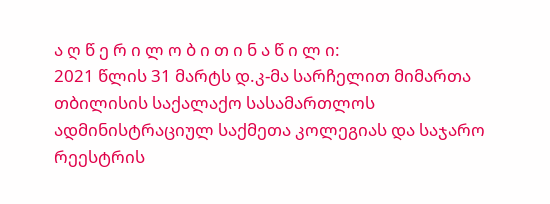ა ღ წ ე რ ი ლ ო ბ ი თ ი ნ ა წ ი ლ ი:
2021 წლის 31 მარტს დ.კ-მა სარჩელით მიმართა თბილისის საქალაქო სასამართლოს ადმინისტრაციულ საქმეთა კოლეგიას და საჯარო რეესტრის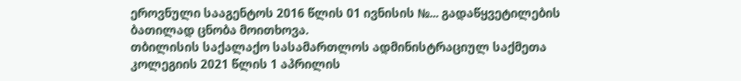ეროვნული სააგენტოს 2016 წლის 01 ივნისის №... გადაწყვეტილების ბათილად ცნობა მოითხოვა.
თბილისის საქალაქო სასამართლოს ადმინისტრაციულ საქმეთა კოლეგიის 2021 წლის 1 აპრილის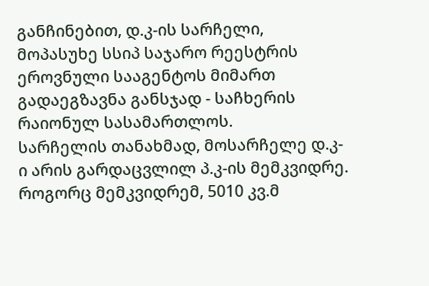განჩინებით, დ.კ-ის სარჩელი, მოპასუხე სსიპ საჯარო რეესტრის ეროვნული სააგენტოს მიმართ გადაეგზავნა განსჯად - საჩხერის რაიონულ სასამართლოს.
სარჩელის თანახმად, მოსარჩელე დ.კ-ი არის გარდაცვლილ პ.კ-ის მემკვიდრე. როგორც მემკვიდრემ, 5010 კვ.მ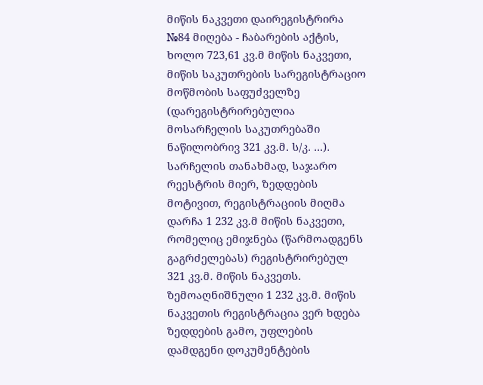მიწის ნაკვეთი დაირეგისტრირა №84 მიღება - ჩაბარების აქტის, ხოლო 723,61 კვ.მ მიწის ნაკვეთი, მიწის საკუთრების სარეგისტრაციო მოწმობის საფუძველზე (დარეგისტრირებულია მოსარჩელის საკუთრებაში ნაწილობრივ 321 კვ.მ. ს/კ. ...).
სარჩელის თანახმად, საჯარო რეესტრის მიერ, ზედდების მოტივით, რეგისტრაციის მიღმა დარჩა 1 232 კვ.მ მიწის ნაკვეთი, რომელიც ემიჯნება (წარმოადგენს გაგრძელებას) რეგისტრირებულ 321 კვ.მ. მიწის ნაკვეთს. ზემოაღნიშნული 1 232 კვ.მ. მიწის ნაკვეთის რეგისტრაცია ვერ ხდება ზედდების გამო, უფლების დამდგენი დოკუმენტების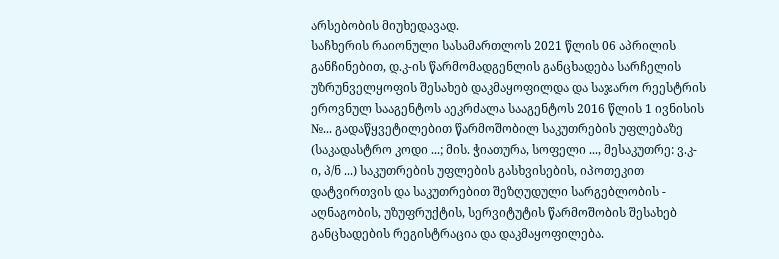არსებობის მიუხედავად.
საჩხერის რაიონული სასამართლოს 2021 წლის 06 აპრილის განჩინებით, დ.კ-ის წარმომადგენლის განცხადება სარჩელის უზრუნველყოფის შესახებ დაკმაყოფილდა და საჯარო რეესტრის ეროვნულ სააგენტოს აეკრძალა სააგენტოს 2016 წლის 1 ივნისის №... გადაწყვეტილებით წარმოშობილ საკუთრების უფლებაზე (საკადასტრო კოდი ...; მის. ჭიათურა, სოფელი ..., მესაკუთრე: ვ.კ-ი, პ/ნ ...) საკუთრების უფლების გასხვისების, იპოთეკით დატვირთვის და საკუთრებით შეზღუდული სარგებლობის - აღნაგობის, უზუფრუქტის, სერვიტუტის წარმოშობის შესახებ განცხადების რეგისტრაცია და დაკმაყოფილება.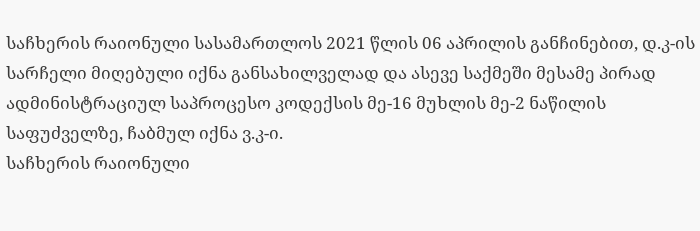საჩხერის რაიონული სასამართლოს 2021 წლის 06 აპრილის განჩინებით, დ.კ-ის სარჩელი მიღებული იქნა განსახილველად და ასევე საქმეში მესამე პირად ადმინისტრაციულ საპროცესო კოდექსის მე-16 მუხლის მე-2 ნაწილის საფუძველზე, ჩაბმულ იქნა ვ.კ-ი.
საჩხერის რაიონული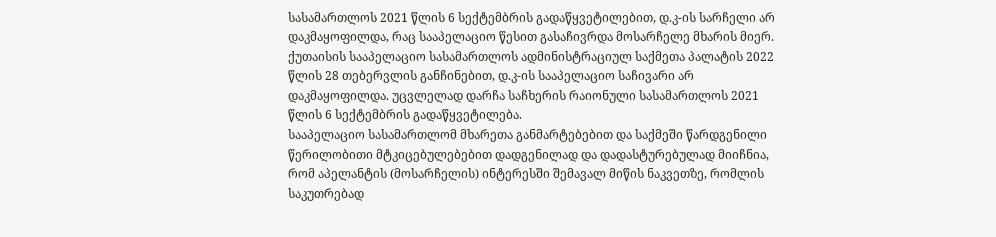სასამართლოს 2021 წლის 6 სექტემბრის გადაწყვეტილებით, დ.კ-ის სარჩელი არ დაკმაყოფილდა, რაც სააპელაციო წესით გასაჩივრდა მოსარჩელე მხარის მიერ.
ქუთაისის სააპელაციო სასამართლოს ადმინისტრაციულ საქმეთა პალატის 2022 წლის 28 თებერვლის განჩინებით, დ.კ-ის სააპელაციო საჩივარი არ დაკმაყოფილდა. უცვლელად დარჩა საჩხერის რაიონული სასამართლოს 2021 წლის 6 სექტემბრის გადაწყვეტილება.
სააპელაციო სასამართლომ მხარეთა განმარტებებით და საქმეში წარდგენილი წერილობითი მტკიცებულებებით დადგენილად და დადასტურებულად მიიჩნია, რომ აპელანტის (მოსარჩელის) ინტერესში შემავალ მიწის ნაკვეთზე, რომლის საკუთრებად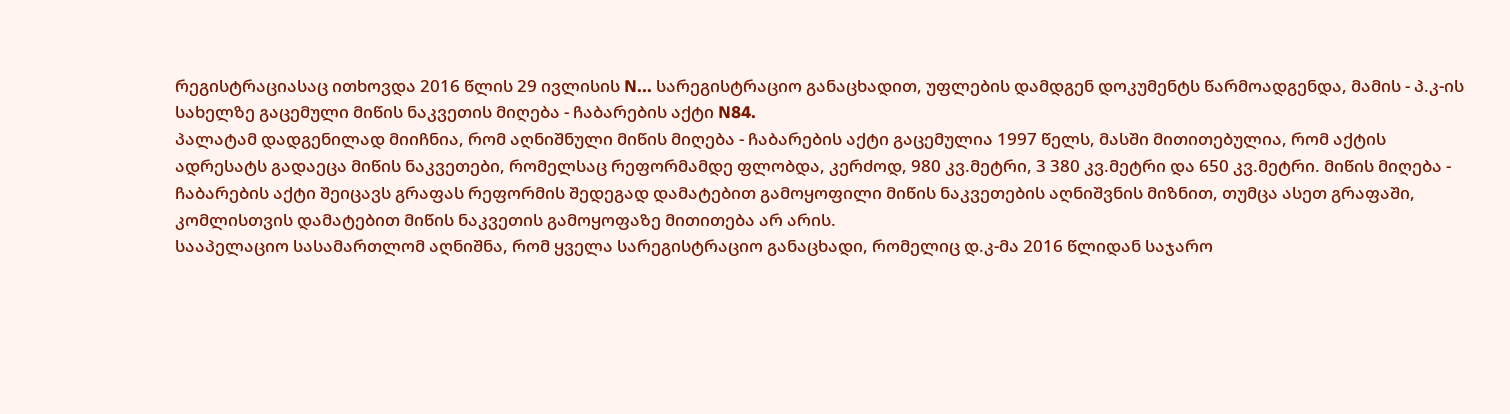რეგისტრაციასაც ითხოვდა 2016 წლის 29 ივლისის N... სარეგისტრაციო განაცხადით, უფლების დამდგენ დოკუმენტს წარმოადგენდა, მამის - პ.კ-ის სახელზე გაცემული მიწის ნაკვეთის მიღება - ჩაბარების აქტი N84.
პალატამ დადგენილად მიიჩნია, რომ აღნიშნული მიწის მიღება - ჩაბარების აქტი გაცემულია 1997 წელს, მასში მითითებულია, რომ აქტის ადრესატს გადაეცა მიწის ნაკვეთები, რომელსაც რეფორმამდე ფლობდა, კერძოდ, 980 კვ.მეტრი, 3 380 კვ.მეტრი და 650 კვ.მეტრი. მიწის მიღება - ჩაბარების აქტი შეიცავს გრაფას რეფორმის შედეგად დამატებით გამოყოფილი მიწის ნაკვეთების აღნიშვნის მიზნით, თუმცა ასეთ გრაფაში, კომლისთვის დამატებით მიწის ნაკვეთის გამოყოფაზე მითითება არ არის.
სააპელაციო სასამართლომ აღნიშნა, რომ ყველა სარეგისტრაციო განაცხადი, რომელიც დ.კ-მა 2016 წლიდან საჯარო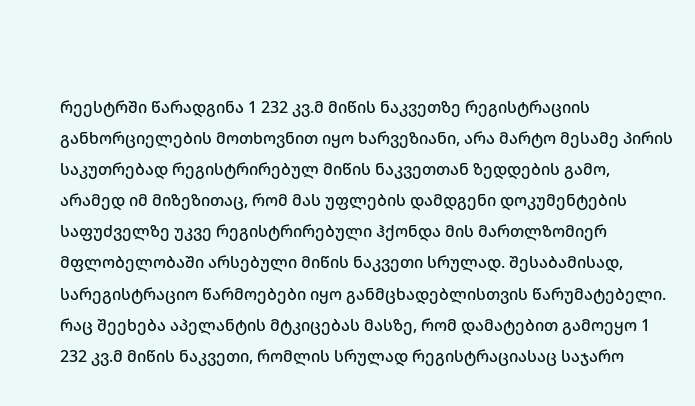რეესტრში წარადგინა 1 232 კვ.მ მიწის ნაკვეთზე რეგისტრაციის განხორციელების მოთხოვნით იყო ხარვეზიანი, არა მარტო მესამე პირის საკუთრებად რეგისტრირებულ მიწის ნაკვეთთან ზედდების გამო, არამედ იმ მიზეზითაც, რომ მას უფლების დამდგენი დოკუმენტების საფუძველზე უკვე რეგისტრირებული ჰქონდა მის მართლზომიერ მფლობელობაში არსებული მიწის ნაკვეთი სრულად. შესაბამისად, სარეგისტრაციო წარმოებები იყო განმცხადებლისთვის წარუმატებელი. რაც შეეხება აპელანტის მტკიცებას მასზე, რომ დამატებით გამოეყო 1 232 კვ.მ მიწის ნაკვეთი, რომლის სრულად რეგისტრაციასაც საჯარო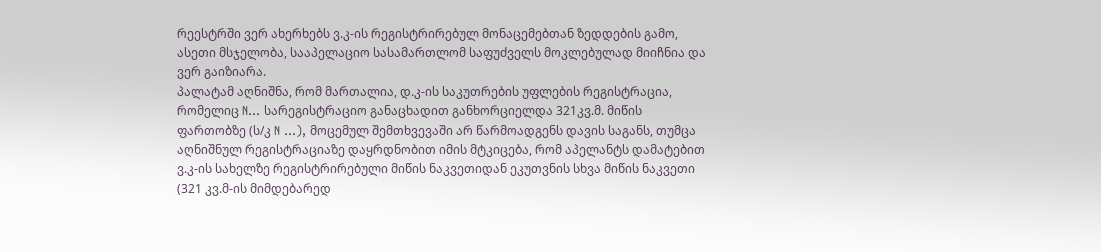რეესტრში ვერ ახერხებს ვ.კ-ის რეგისტრირებულ მონაცემებთან ზედდების გამო, ასეთი მსჯელობა, სააპელაციო სასამართლომ საფუძველს მოკლებულად მიიჩნია და ვერ გაიზიარა.
პალატამ აღნიშნა, რომ მართალია, დ.კ-ის საკუთრების უფლების რეგისტრაცია, რომელიც N... სარეგისტრაციო განაცხადით განხორციელდა 321კვ.მ. მიწის ფართობზე (ს/კ N ...), მოცემულ შემთხვევაში არ წარმოადგენს დავის საგანს, თუმცა აღნიშნულ რეგისტრაციაზე დაყრდნობით იმის მტკიცება, რომ აპელანტს დამატებით ვ.კ-ის სახელზე რეგისტრირებული მიწის ნაკვეთიდან ეკუთვნის სხვა მიწის ნაკვეთი (321 კვ.მ-ის მიმდებარედ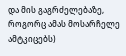და მის გაგრძელებაზე, როგორც ამას მოსარჩელე ამტკიცებს)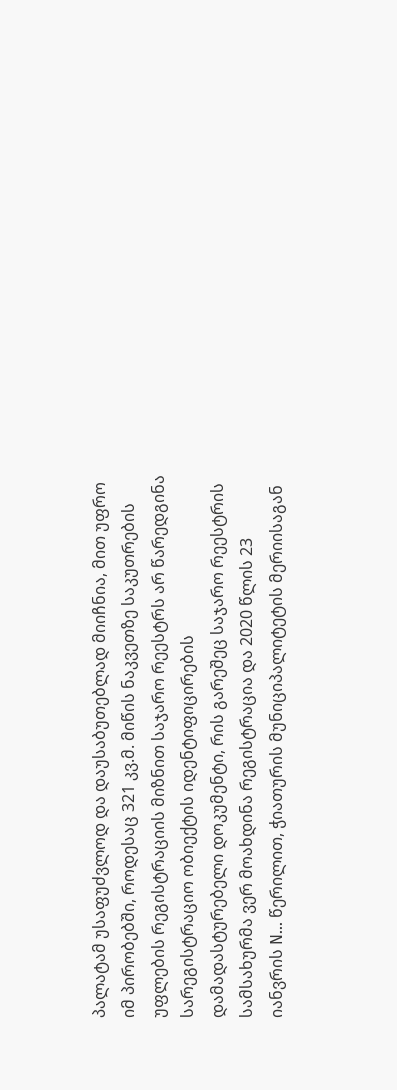პალატამ უსაფუძვლოდ და დაუსაბუთებლად მიიჩნია, მით უფრო იმ პირობებში, როდესაც 321 კვ.მ. მიწის ნაკვეთზე საკუთრების უფლების რეგისტრაციის მიზნით საჯარო რეესტრს არ წარედგინა სარეგისტრაციო ობიექტის იდენტიფიცირების დამადასტურებელი დოკუმენტი, რის გარეშეც საჯარო რეესტრის სამსახურმა ვერ მოახდინა რეგისტრაცია და 2020 წლის 23 იანვრის N... წერილით, ჭიათურის მუნიციპალიტეტის მერიისაგან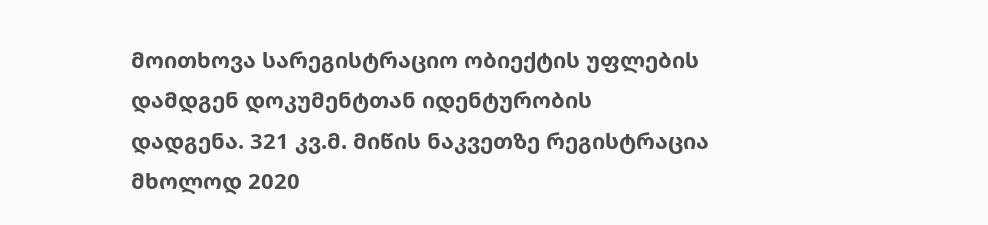მოითხოვა სარეგისტრაციო ობიექტის უფლების დამდგენ დოკუმენტთან იდენტურობის დადგენა. 321 კვ.მ. მიწის ნაკვეთზე რეგისტრაცია მხოლოდ 2020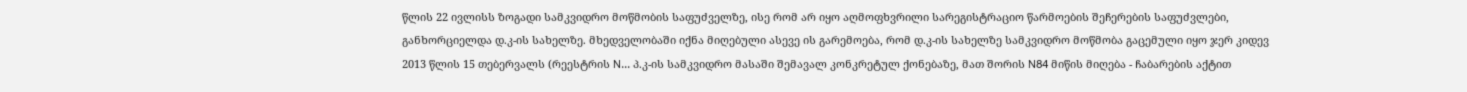წლის 22 ივლისს ზოგადი სამკვიდრო მოწმობის საფუძველზე, ისე რომ არ იყო აღმოფხვრილი სარეგისტრაციო წარმოების შეჩერების საფუძვლები, განხორციელდა დ.კ-ის სახელზე. მხედველობაში იქნა მიღებული ასევე ის გარემოება, რომ დ.კ-ის სახელზე სამკვიდრო მოწმობა გაცემული იყო ჯერ კიდევ 2013 წლის 15 თებერვალს (რეესტრის N... პ.კ-ის სამკვიდრო მასაში შემავალ კონკრეტულ ქონებაზე, მათ შორის N84 მიწის მიღება - ჩაბარების აქტით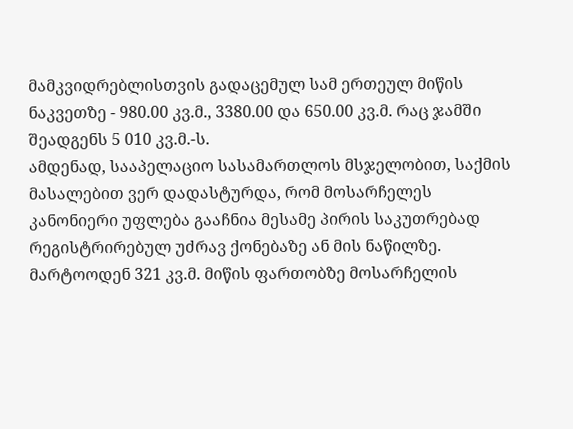მამკვიდრებლისთვის გადაცემულ სამ ერთეულ მიწის ნაკვეთზე - 980.00 კვ.მ., 3380.00 და 650.00 კვ.მ. რაც ჯამში შეადგენს 5 010 კვ.მ.-ს.
ამდენად, სააპელაციო სასამართლოს მსჯელობით, საქმის მასალებით ვერ დადასტურდა, რომ მოსარჩელეს კანონიერი უფლება გააჩნია მესამე პირის საკუთრებად რეგისტრირებულ უძრავ ქონებაზე ან მის ნაწილზე. მარტოოდენ 321 კვ.მ. მიწის ფართობზე მოსარჩელის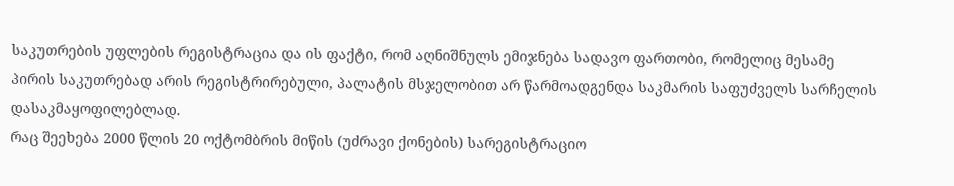საკუთრების უფლების რეგისტრაცია და ის ფაქტი, რომ აღნიშნულს ემიჯნება სადავო ფართობი, რომელიც მესამე პირის საკუთრებად არის რეგისტრირებული, პალატის მსჯელობით არ წარმოადგენდა საკმარის საფუძველს სარჩელის დასაკმაყოფილებლად.
რაც შეეხება 2000 წლის 20 ოქტომბრის მიწის (უძრავი ქონების) სარეგისტრაციო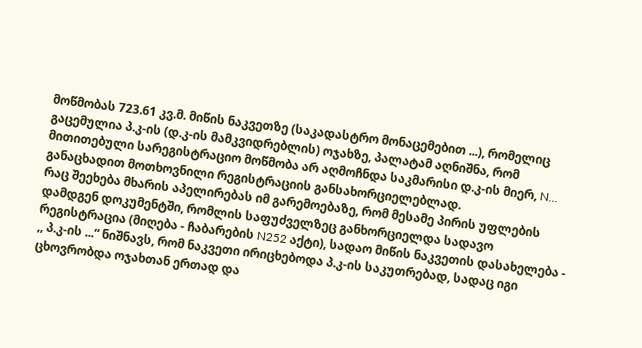მოწმობას 723.61 კვ.მ. მიწის ნაკვეთზე (საკადასტრო მონაცემებით ...), რომელიც გაცემულია პ.კ-ის (დ.კ-ის მამკვიდრებლის) ოჯახზე, პალატამ აღნიშნა, რომ მითითებული სარეგისტრაციო მოწმობა არ აღმოჩნდა საკმარისი დ.კ-ის მიერ, N... განაცხადით მოთხოვნილი რეგისტრაციის განსახორციელებლად.
რაც შეეხება მხარის აპელირებას იმ გარემოებაზე, რომ მესამე პირის უფლების დამდგენ დოკუმენტში, რომლის საფუძველზეც განხორციელდა სადავო რეგისტრაცია (მიღება - ჩაბარების N252 აქტი), სადაო მიწის ნაკვეთის დასახელება - ,, პ.კ-ის ...“ ნიშნავს, რომ ნაკვეთი ირიცხებოდა პ.კ-ის საკუთრებად, სადაც იგი ცხოვრობდა ოჯახთან ერთად და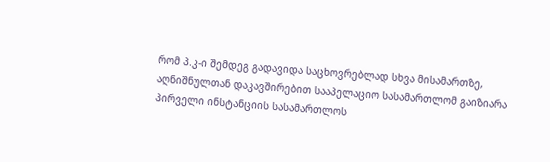რომ პ.კ-ი შემდეგ გადავიდა საცხოვრებლად სხვა მისამართზე, აღნიშნულთან დაკავშირებით სააპელაციო სასამართლომ გაიზიარა პირველი ინსტანციის სასამართლოს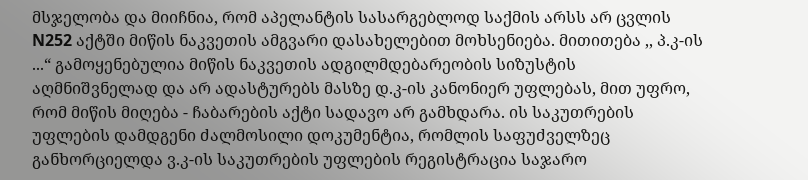მსჯელობა და მიიჩნია, რომ აპელანტის სასარგებლოდ საქმის არსს არ ცვლის N252 აქტში მიწის ნაკვეთის ამგვარი დასახელებით მოხსენიება. მითითება ,, პ.კ-ის ...“ გამოყენებულია მიწის ნაკვეთის ადგილმდებარეობის სიზუსტის აღმნიშვნელად და არ ადასტურებს მასზე დ.კ-ის კანონიერ უფლებას, მით უფრო, რომ მიწის მიღება - ჩაბარების აქტი სადავო არ გამხდარა. ის საკუთრების უფლების დამდგენი ძალმოსილი დოკუმენტია, რომლის საფუძველზეც განხორციელდა ვ.კ-ის საკუთრების უფლების რეგისტრაცია საჯარო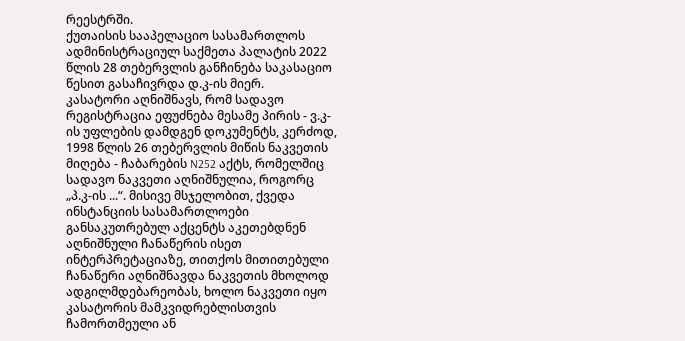რეესტრში.
ქუთაისის სააპელაციო სასამართლოს ადმინისტრაციულ საქმეთა პალატის 2022 წლის 28 თებერვლის განჩინება საკასაციო წესით გასაჩივრდა დ.კ-ის მიერ.
კასატორი აღნიშნავს, რომ სადავო რეგისტრაცია ეფუძნება მესამე პირის - ვ.კ-ის უფლების დამდგენ დოკუმენტს, კერძოდ, 1998 წლის 26 თებერვლის მიწის ნაკვეთის მიღება - ჩაბარების N252 აქტს, რომელშიც სადავო ნაკვეთი აღნიშნულია, როგორც „პ.კ-ის ...“. მისივე მსჯელობით, ქვედა ინსტანციის სასამართლოები განსაკუთრებულ აქცენტს აკეთებდნენ აღნიშნული ჩანაწერის ისეთ ინტერპრეტაციაზე, თითქოს მითითებული ჩანაწერი აღნიშნავდა ნაკვეთის მხოლოდ ადგილმდებარეობას, ხოლო ნაკვეთი იყო კასატორის მამკვიდრებლისთვის ჩამორთმეული ან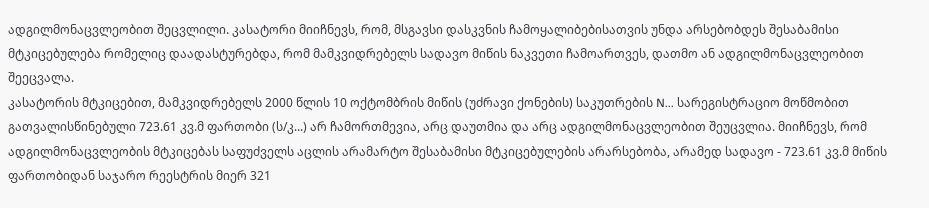ადგილმონაცვლეობით შეცვლილი. კასატორი მიიჩნევს, რომ, მსგავსი დასკვნის ჩამოყალიბებისათვის უნდა არსებობდეს შესაბამისი მტკიცებულება რომელიც დაადასტურებდა, რომ მამკვიდრებელს სადავო მიწის ნაკვეთი ჩამოართვეს, დათმო ან ადგილმონაცვლეობით შეეცვალა.
კასატორის მტკიცებით, მამკვიდრებელს 2000 წლის 10 ოქტომბრის მიწის (უძრავი ქონების) საკუთრების N... სარეგისტრაციო მოწმობით გათვალისწინებული 723.61 კვ.მ ფართობი (ს/კ...) არ ჩამორთმევია, არც დაუთმია და არც ადგილმონაცვლეობით შეუცვლია. მიიჩნევს, რომ ადგილმონაცვლეობის მტკიცებას საფუძველს აცლის არამარტო შესაბამისი მტკიცებულების არარსებობა, არამედ სადავო - 723.61 კვ.მ მიწის ფართობიდან საჯარო რეესტრის მიერ 321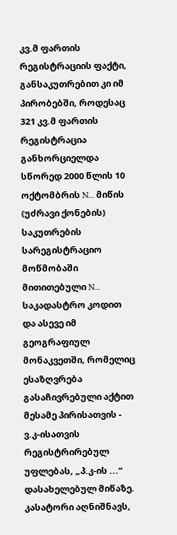კვ.მ ფართის რეგისტრაციის ფაქტი, განსაკუთრებით კი იმ პირობებში, როდესაც 321 კვ.მ ფართის რეგისტრაცია განხორციელდა სწორედ 2000 წლის 10 ოქტომბრის N... მიწის (უძრავი ქონების) საკუთრების სარეგისტრაციო მოწმობაში მითითებული N... საკადასტრო კოდით და ასევე იმ გეოგრაფიულ მონაკვეთში, რომელიც ესაზღვრება გასაჩივრებული აქტით მესამე პირისათვის - ვ.კ-ისათვის რეგისტრირებულ უფლებას, „პ.კ-ის ...“ დასახელებულ მიწაზე.
კასატორი აღნიშნავს,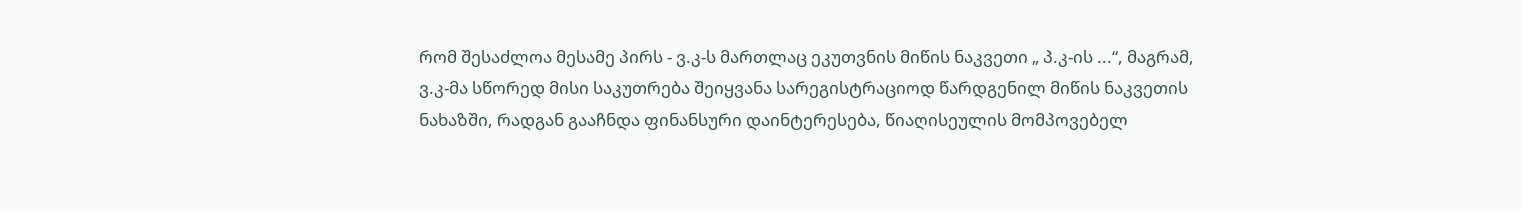რომ შესაძლოა მესამე პირს - ვ.კ-ს მართლაც ეკუთვნის მიწის ნაკვეთი „ პ.კ-ის ...“, მაგრამ, ვ.კ-მა სწორედ მისი საკუთრება შეიყვანა სარეგისტრაციოდ წარდგენილ მიწის ნაკვეთის ნახაზში, რადგან გააჩნდა ფინანსური დაინტერესება, წიაღისეულის მომპოვებელ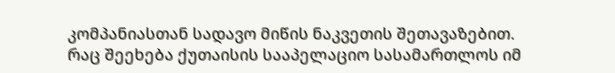კომპანიასთან სადავო მიწის ნაკვეთის შეთავაზებით.
რაც შეეხება ქუთაისის სააპელაციო სასამართლოს იმ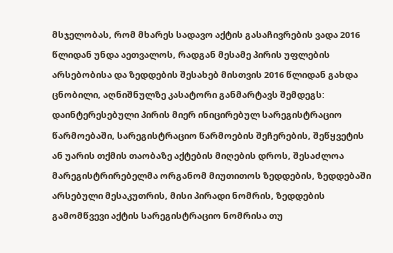მსჯელობას, რომ მხარეს სადავო აქტის გასაჩივრების ვადა 2016 წლიდან უნდა აეთვალოს, რადგან მესამე პირის უფლების არსებობისა და ზედდების შესახებ მისთვის 2016 წლიდან გახდა ცნობილი, აღნიშნულზე კასატორი განმარტავს შემდეგს: დაინტერესებული პირის მიერ ინიცირებულ სარეგისტრაციო წარმოებაში, სარეგისტრაციო წარმოების შეჩერების, შეწყვეტის ან უარის თქმის თაობაზე აქტების მიღების დროს, შესაძლოა მარეგისტრირებელმა ორგანომ მიუთითოს ზედდების, ზედდებაში არსებული მესაკუთრის, მისი პირადი ნომრის, ზედდების გამომწვევი აქტის სარეგისტრაციო ნომრისა თუ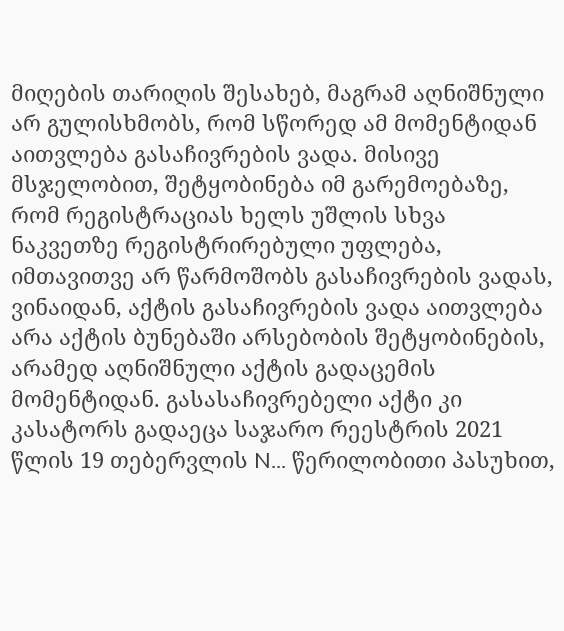მიღების თარიღის შესახებ, მაგრამ აღნიშნული არ გულისხმობს, რომ სწორედ ამ მომენტიდან აითვლება გასაჩივრების ვადა. მისივე მსჯელობით, შეტყობინება იმ გარემოებაზე, რომ რეგისტრაციას ხელს უშლის სხვა ნაკვეთზე რეგისტრირებული უფლება, იმთავითვე არ წარმოშობს გასაჩივრების ვადას, ვინაიდან, აქტის გასაჩივრების ვადა აითვლება არა აქტის ბუნებაში არსებობის შეტყობინების, არამედ აღნიშნული აქტის გადაცემის მომენტიდან. გასასაჩივრებელი აქტი კი კასატორს გადაეცა საჯარო რეესტრის 2021 წლის 19 თებერვლის N... წერილობითი პასუხით,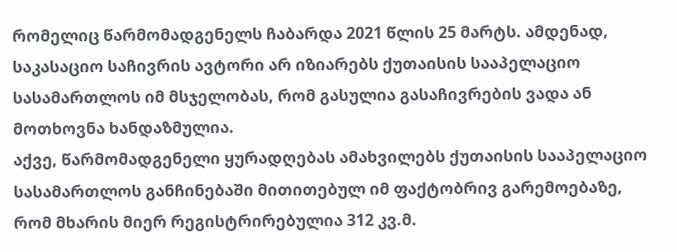რომელიც წარმომადგენელს ჩაბარდა 2021 წლის 25 მარტს. ამდენად, საკასაციო საჩივრის ავტორი არ იზიარებს ქუთაისის სააპელაციო სასამართლოს იმ მსჯელობას, რომ გასულია გასაჩივრების ვადა ან მოთხოვნა ხანდაზმულია.
აქვე, წარმომადგენელი ყურადღებას ამახვილებს ქუთაისის სააპელაციო სასამართლოს განჩინებაში მითითებულ იმ ფაქტობრივ გარემოებაზე, რომ მხარის მიერ რეგისტრირებულია 312 კვ.მ.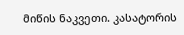მიწის ნაკვეთი. კასატორის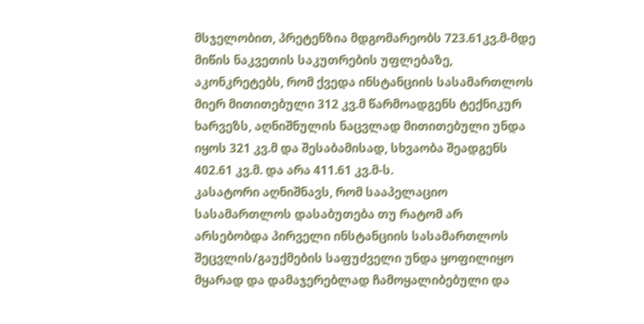მსჯელობით, პრეტენზია მდგომარეობს 723.61კვ.მ-მდე მიწის ნაკვეთის საკუთრების უფლებაზე, აკონკრეტებს, რომ ქვედა ინსტანციის სასამართლოს მიერ მითითებული 312 კვ.მ წარმოადგენს ტექნიკურ ხარვეზს, აღნიშნულის ნაცვლად მითითებული უნდა იყოს 321 კვ.მ და შესაბამისად, სხვაობა შეადგენს 402.61 კვ.მ. და არა 411.61 კვ.მ-ს.
კასატორი აღნიშნავს, რომ სააპელაციო სასამართლოს დასაბუთება თუ რატომ არ არსებობდა პირველი ინსტანციის სასამართლოს შეცვლის/გაუქმების საფუძველი უნდა ყოფილიყო მყარად და დამაჯერებლად ჩამოყალიბებული და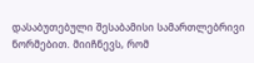დასაბუთებული შესაბამისი სამართლებრივი ნორმებით. მიიჩნევს, რომ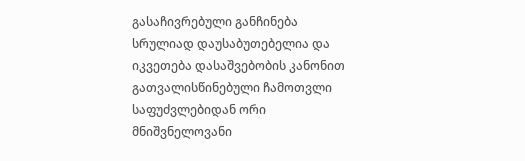გასაჩივრებული განჩინება სრულიად დაუსაბუთებელია და იკვეთება დასაშვებობის კანონით გათვალისწინებული ჩამოთვლი საფუძვლებიდან ორი მნიშვნელოვანი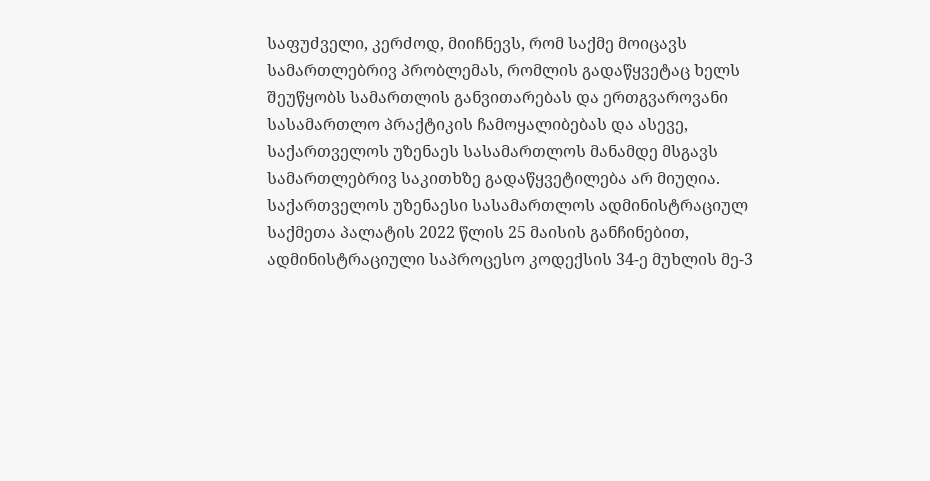საფუძველი, კერძოდ, მიიჩნევს, რომ საქმე მოიცავს სამართლებრივ პრობლემას, რომლის გადაწყვეტაც ხელს შეუწყობს სამართლის განვითარებას და ერთგვაროვანი სასამართლო პრაქტიკის ჩამოყალიბებას და ასევე, საქართველოს უზენაეს სასამართლოს მანამდე მსგავს სამართლებრივ საკითხზე გადაწყვეტილება არ მიუღია.
საქართველოს უზენაესი სასამართლოს ადმინისტრაციულ საქმეთა პალატის 2022 წლის 25 მაისის განჩინებით, ადმინისტრაციული საპროცესო კოდექსის 34-ე მუხლის მე-3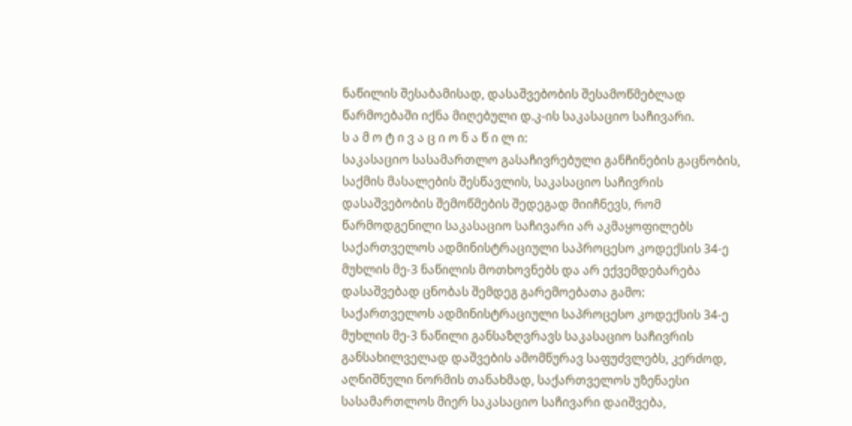ნაწილის შესაბამისად, დასაშვებობის შესამოწმებლად წარმოებაში იქნა მიღებული დ.კ-ის საკასაციო საჩივარი.
ს ა მ ო ტ ი ვ ა ც ი ო ნ ა წ ი ლ ი:
საკასაციო სასამართლო გასაჩივრებული განჩინების გაცნობის, საქმის მასალების შესწავლის, საკასაციო საჩივრის დასაშვებობის შემოწმების შედეგად მიიჩნევს, რომ წარმოდგენილი საკასაციო საჩივარი არ აკმაყოფილებს საქართველოს ადმინისტრაციული საპროცესო კოდექსის 34-ე მუხლის მე-3 ნაწილის მოთხოვნებს და არ ექვემდებარება დასაშვებად ცნობას შემდეგ გარემოებათა გამო:
საქართველოს ადმინისტრაციული საპროცესო კოდექსის 34-ე მუხლის მე-3 ნაწილი განსაზღვრავს საკასაციო საჩივრის განსახილველად დაშვების ამომწურავ საფუძვლებს, კერძოდ, აღნიშნული ნორმის თანახმად, საქართველოს უზენაესი სასამართლოს მიერ საკასაციო საჩივარი დაიშვება,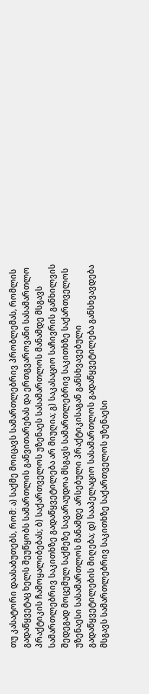თუ კასატორი დაასაბუთებს, რომ: ა) საქმე მოიცავს სამართლებრივ პრობლემას, რომლის გადაწყვეტაც ხელს შეუწყობს სამართლის განვითარებას და ერთგვაროვანი სასამართლო პრაქტიკის ჩამოყალიბებას; ბ) საქართველოს უზენაეს სასამართლოს მანამდე მსგავს სამართლებრივ საკითხზე გადაწყვეტილება არ მიუღია; გ) საკასაციო საჩივრის განხილვის შედეგად მოცემულ საქმეზე სავარაუდოა მსგავს სამართლებრივ საკითხზე საქართველოს უზენაესი სასამართლოს მანამდე არსებული პრაქტიკისაგან განსხვავებული გადაწყვეტილების მიღება; დ) სააპელაციო სასამართლოს გადაწყვეტილება განსხვავდება მსგავს სამართლებრივ საკითხზე საქართველოს უზენაესი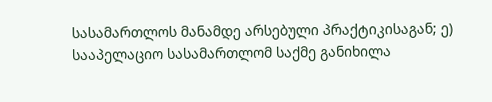სასამართლოს მანამდე არსებული პრაქტიკისაგან; ე) სააპელაციო სასამართლომ საქმე განიხილა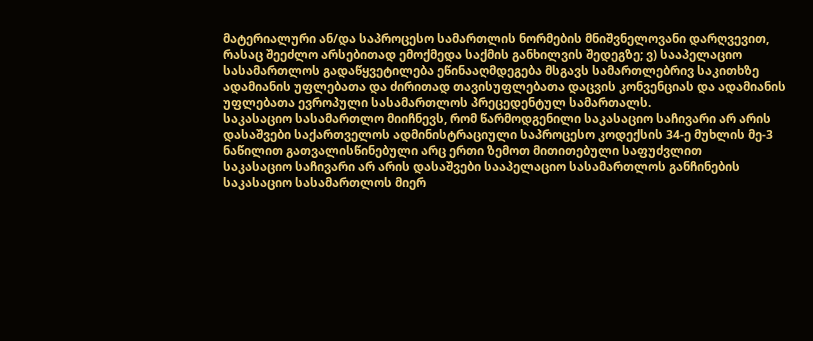მატერიალური ან/და საპროცესო სამართლის ნორმების მნიშვნელოვანი დარღვევით, რასაც შეეძლო არსებითად ემოქმედა საქმის განხილვის შედეგზე; ვ) სააპელაციო სასამართლოს გადაწყვეტილება ეწინააღმდეგება მსგავს სამართლებრივ საკითხზე ადამიანის უფლებათა და ძირითად თავისუფლებათა დაცვის კონვენციას და ადამიანის უფლებათა ევროპული სასამართლოს პრეცედენტულ სამართალს.
საკასაციო სასამართლო მიიჩნევს, რომ წარმოდგენილი საკასაციო საჩივარი არ არის დასაშვები საქართველოს ადმინისტრაციული საპროცესო კოდექსის 34-ე მუხლის მე-3 ნაწილით გათვალისწინებული არც ერთი ზემოთ მითითებული საფუძვლით
საკასაციო საჩივარი არ არის დასაშვები სააპელაციო სასამართლოს განჩინების საკასაციო სასამართლოს მიერ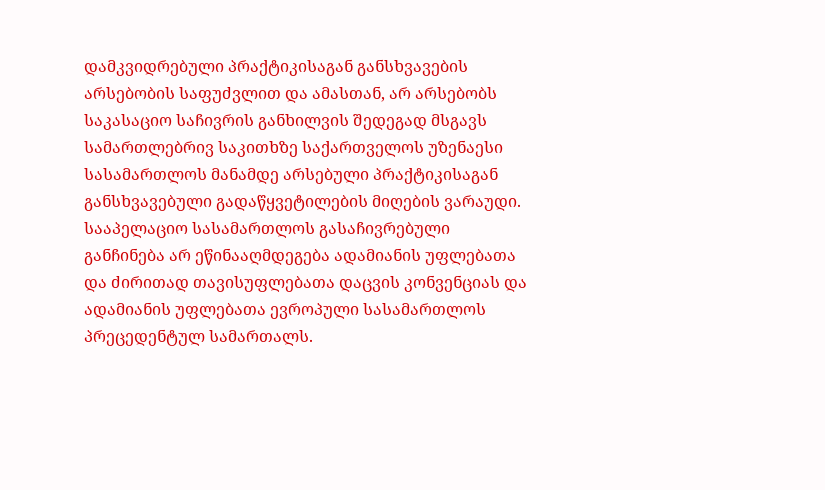დამკვიდრებული პრაქტიკისაგან განსხვავების არსებობის საფუძვლით და ამასთან, არ არსებობს საკასაციო საჩივრის განხილვის შედეგად მსგავს სამართლებრივ საკითხზე საქართველოს უზენაესი სასამართლოს მანამდე არსებული პრაქტიკისაგან განსხვავებული გადაწყვეტილების მიღების ვარაუდი. სააპელაციო სასამართლოს გასაჩივრებული განჩინება არ ეწინააღმდეგება ადამიანის უფლებათა და ძირითად თავისუფლებათა დაცვის კონვენციას და ადამიანის უფლებათა ევროპული სასამართლოს პრეცედენტულ სამართალს.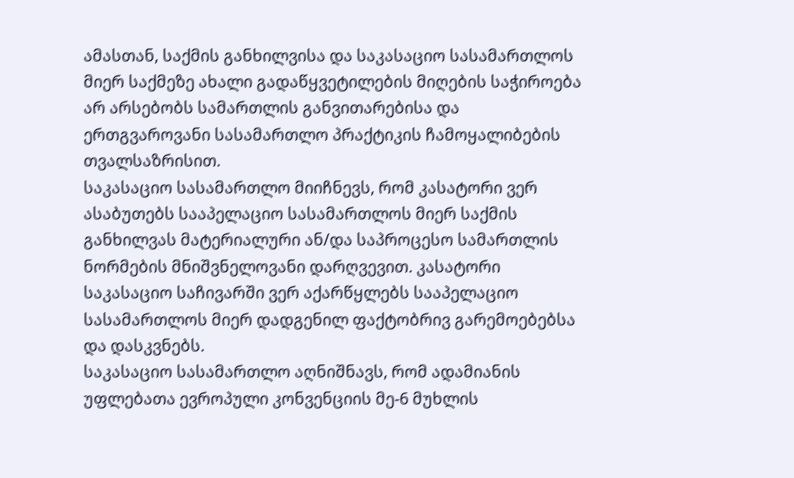ამასთან, საქმის განხილვისა და საკასაციო სასამართლოს მიერ საქმეზე ახალი გადაწყვეტილების მიღების საჭიროება არ არსებობს სამართლის განვითარებისა და ერთგვაროვანი სასამართლო პრაქტიკის ჩამოყალიბების თვალსაზრისით.
საკასაციო სასამართლო მიიჩნევს, რომ კასატორი ვერ ასაბუთებს სააპელაციო სასამართლოს მიერ საქმის განხილვას მატერიალური ან/და საპროცესო სამართლის ნორმების მნიშვნელოვანი დარღვევით. კასატორი საკასაციო საჩივარში ვერ აქარწყლებს სააპელაციო სასამართლოს მიერ დადგენილ ფაქტობრივ გარემოებებსა და დასკვნებს.
საკასაციო სასამართლო აღნიშნავს, რომ ადამიანის უფლებათა ევროპული კონვენციის მე-6 მუხლის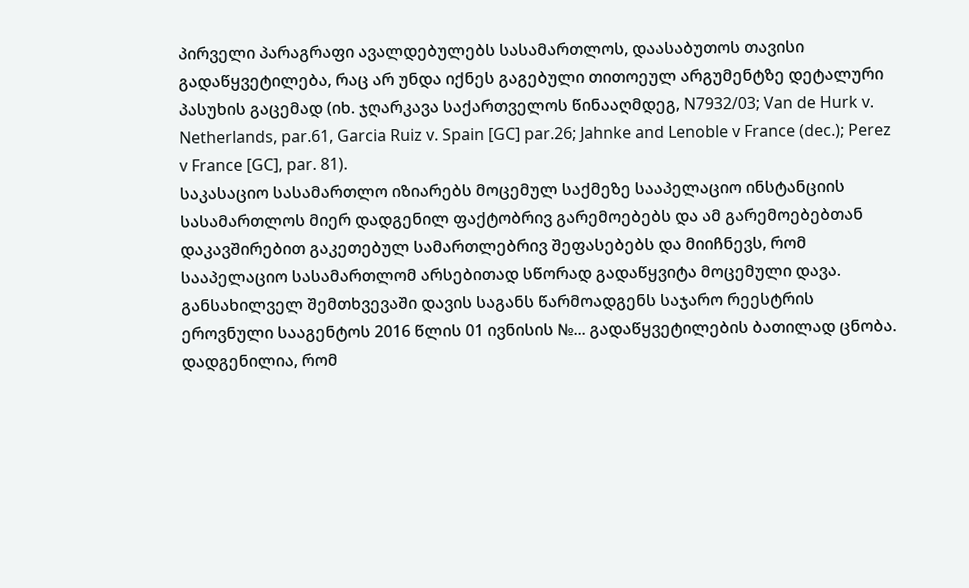პირველი პარაგრაფი ავალდებულებს სასამართლოს, დაასაბუთოს თავისი გადაწყვეტილება, რაც არ უნდა იქნეს გაგებული თითოეულ არგუმენტზე დეტალური პასუხის გაცემად (იხ. ჯღარკავა საქართველოს წინააღმდეგ, N7932/03; Van de Hurk v. Netherlands, par.61, Garcia Ruiz v. Spain [GC] par.26; Jahnke and Lenoble v France (dec.); Perez v France [GC], par. 81).
საკასაციო სასამართლო იზიარებს მოცემულ საქმეზე სააპელაციო ინსტანციის სასამართლოს მიერ დადგენილ ფაქტობრივ გარემოებებს და ამ გარემოებებთან დაკავშირებით გაკეთებულ სამართლებრივ შეფასებებს და მიიჩნევს, რომ სააპელაციო სასამართლომ არსებითად სწორად გადაწყვიტა მოცემული დავა.
განსახილველ შემთხვევაში დავის საგანს წარმოადგენს საჯარო რეესტრის ეროვნული სააგენტოს 2016 წლის 01 ივნისის №... გადაწყვეტილების ბათილად ცნობა. დადგენილია, რომ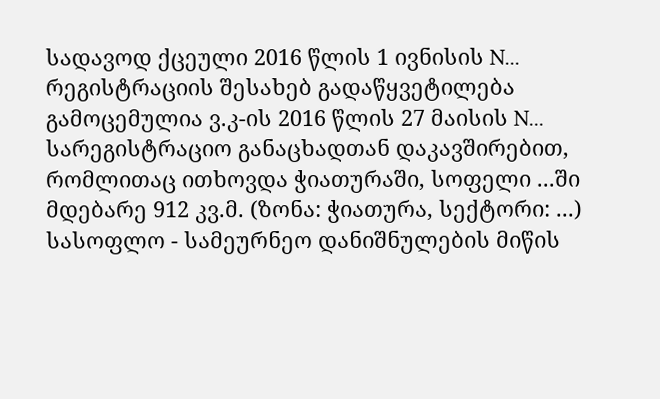სადავოდ ქცეული 2016 წლის 1 ივნისის N... რეგისტრაციის შესახებ გადაწყვეტილება გამოცემულია ვ.კ-ის 2016 წლის 27 მაისის N... სარეგისტრაციო განაცხადთან დაკავშირებით, რომლითაც ითხოვდა ჭიათურაში, სოფელი ...ში მდებარე 912 კვ.მ. (ზონა: ჭიათურა, სექტორი: ...) სასოფლო - სამეურნეო დანიშნულების მიწის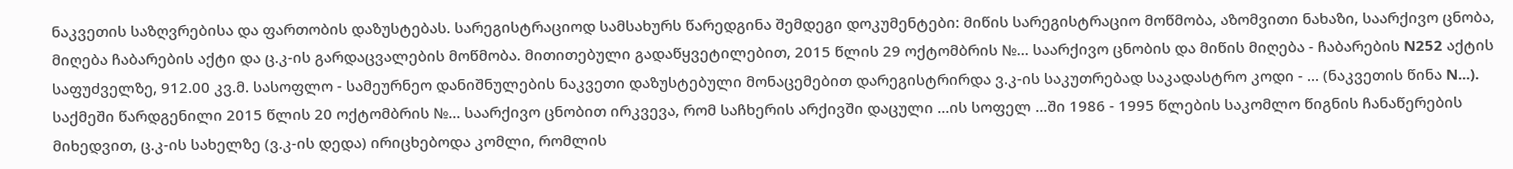ნაკვეთის საზღვრებისა და ფართობის დაზუსტებას. სარეგისტრაციოდ სამსახურს წარედგინა შემდეგი დოკუმენტები: მიწის სარეგისტრაციო მოწმობა, აზომვითი ნახაზი, საარქივო ცნობა, მიღება ჩაბარების აქტი და ც.კ-ის გარდაცვალების მოწმობა. მითითებული გადაწყვეტილებით, 2015 წლის 29 ოქტომბრის №... საარქივო ცნობის და მიწის მიღება - ჩაბარების N252 აქტის საფუძველზე, 912.00 კვ.მ. სასოფლო - სამეურნეო დანიშნულების ნაკვეთი დაზუსტებული მონაცემებით დარეგისტრირდა ვ.კ-ის საკუთრებად საკადასტრო კოდი - ... (ნაკვეთის წინა N...).
საქმეში წარდგენილი 2015 წლის 20 ოქტომბრის №... საარქივო ცნობით ირკვევა, რომ საჩხერის არქივში დაცული ...ის სოფელ ...ში 1986 - 1995 წლების საკომლო წიგნის ჩანაწერების მიხედვით, ც.კ-ის სახელზე (ვ.კ-ის დედა) ირიცხებოდა კომლი, რომლის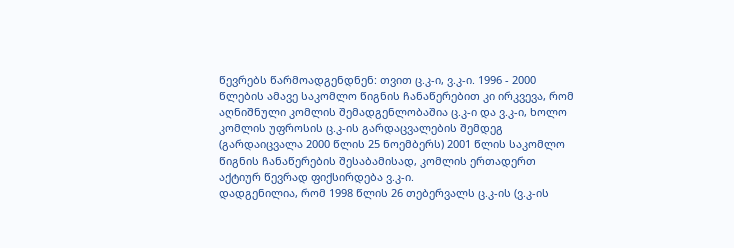წევრებს წარმოადგენდნენ: თვით ც.კ-ი, ვ.კ-ი. 1996 - 2000 წლების ამავე საკომლო წიგნის ჩანაწერებით კი ირკვევა, რომ აღნიშნული კომლის შემადგენლობაშია ც.კ-ი და ვ.კ-ი, ხოლო კომლის უფროსის ც.კ-ის გარდაცვალების შემდეგ (გარდაიცვალა 2000 წლის 25 ნოემბერს) 2001 წლის საკომლო წიგნის ჩანაწერების შესაბამისად, კომლის ერთადერთ აქტიურ წევრად ფიქსირდება ვ.კ-ი.
დადგენილია, რომ 1998 წლის 26 თებერვალს ც.კ-ის (ვ.კ-ის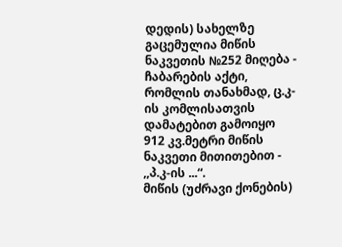დედის) სახელზე გაცემულია მიწის ნაკვეთის №252 მიღება - ჩაბარების აქტი, რომლის თანახმად, ც.კ-ის კომლისათვის დამატებით გამოიყო 912 კვ.მეტრი მიწის ნაკვეთი მითითებით - ,,პ.კ-ის ...“.
მიწის (უძრავი ქონების)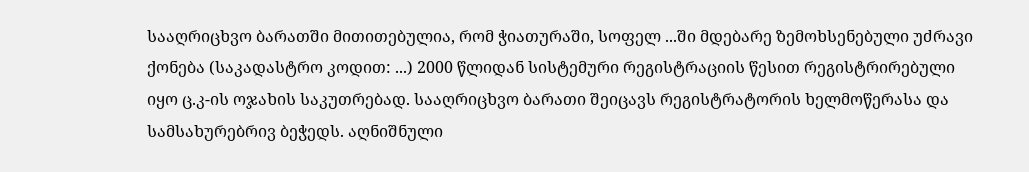სააღრიცხვო ბარათში მითითებულია, რომ ჭიათურაში, სოფელ ...ში მდებარე ზემოხსენებული უძრავი ქონება (საკადასტრო კოდით: ...) 2000 წლიდან სისტემური რეგისტრაციის წესით რეგისტრირებული იყო ც.კ-ის ოჯახის საკუთრებად. სააღრიცხვო ბარათი შეიცავს რეგისტრატორის ხელმოწერასა და სამსახურებრივ ბეჭედს. აღნიშნული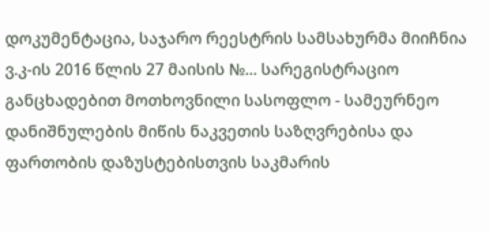დოკუმენტაცია, საჯარო რეესტრის სამსახურმა მიიჩნია ვ.კ-ის 2016 წლის 27 მაისის №... სარეგისტრაციო განცხადებით მოთხოვნილი სასოფლო - სამეურნეო დანიშნულების მიწის ნაკვეთის საზღვრებისა და ფართობის დაზუსტებისთვის საკმარის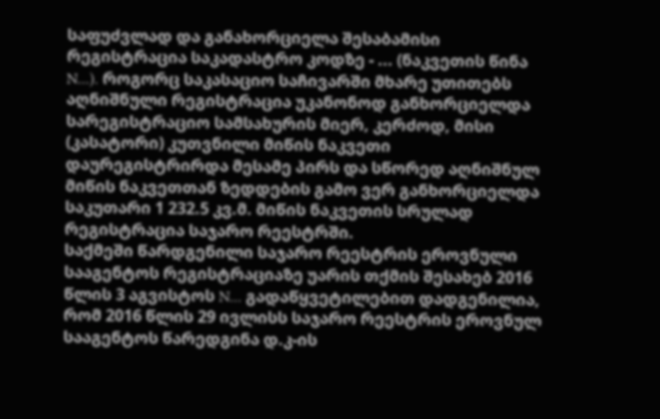საფუძვლად და განახორციელა შესაბამისი რეგისტრაცია საკადასტრო კოდზე - ... (ნაკვეთის წინა N...). როგორც საკასაციო საჩივარში მხარე უთითებს აღნიშნული რეგისტრაცია უკანონოდ განხორციელდა სარეგისტრაციო სამსახურის მიერ, კერძოდ, მისი (კასატორი) კუთვნილი მიწის ნაკვეთი დაურეგისტრირდა მესამე პირს და სწორედ აღნიშნულ მიწის ნაკვეთთან ზედდების გამო ვერ განხორციელდა საკუთარი 1 232.5 კვ.მ. მიწის ნაკვეთის სრულად რეგისტრაცია საჯარო რეესტრში.
საქმეში წარდგენილი საჯარო რეესტრის ეროვნული სააგენტოს რეგისტრაციაზე უარის თქმის შესახებ 2016 წლის 3 აგვისტოს N... გადაწყვეტილებით დადგენილია, რომ 2016 წლის 29 ივლისს საჯარო რეესტრის ეროვნულ სააგენტოს წარედგინა დ.კ-ის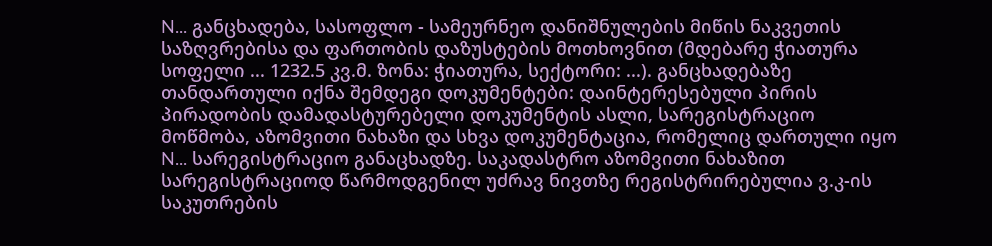N... განცხადება, სასოფლო - სამეურნეო დანიშნულების მიწის ნაკვეთის საზღვრებისა და ფართობის დაზუსტების მოთხოვნით (მდებარე ჭიათურა სოფელი ... 1232.5 კვ.მ. ზონა: ჭიათურა, სექტორი: ...). განცხადებაზე თანდართული იქნა შემდეგი დოკუმენტები: დაინტერესებული პირის პირადობის დამადასტურებელი დოკუმენტის ასლი, სარეგისტრაციო მოწმობა, აზომვითი ნახაზი და სხვა დოკუმენტაცია, რომელიც დართული იყო N... სარეგისტრაციო განაცხადზე. საკადასტრო აზომვითი ნახაზით სარეგისტრაციოდ წარმოდგენილ უძრავ ნივთზე რეგისტრირებულია ვ.კ-ის საკუთრების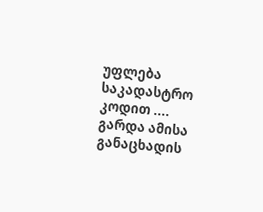უფლება საკადასტრო კოდით .... გარდა ამისა განაცხადის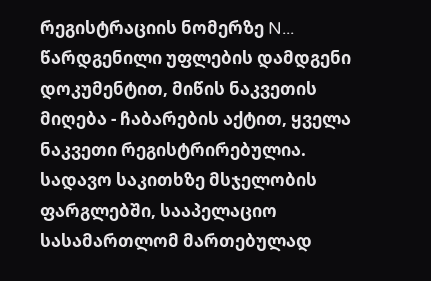რეგისტრაციის ნომერზე N... წარდგენილი უფლების დამდგენი დოკუმენტით, მიწის ნაკვეთის მიღება - ჩაბარების აქტით, ყველა ნაკვეთი რეგისტრირებულია.
სადავო საკითხზე მსჯელობის ფარგლებში, სააპელაციო სასამართლომ მართებულად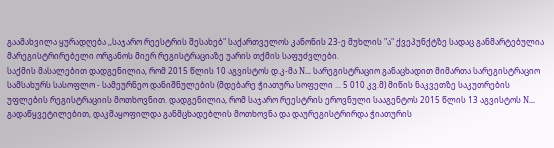გაამახვილა ყურადღება ,,საჯარო რეესტრის შესახებ" საქართველოს კანონის 23-ე მუხლის "ა" ქვეპუნქტზე სადაც განმარტებულია მარეგისტრირებელი ორგანოს მიერ რეგისტრაციაზე უარის თქმის საფუძვლები.
საქმის მასალებით დადგენილია, რომ 2015 წლის 10 აგვისტოს დ.კ-მა N... სარეგისტრაციო განაცხადით მიმართა სარეგისტრაციო სამსახურს სასოფლო - სამეურნეო დანიშნულების (მდებარე ჭიათურა სოფელი ... 5 010 კვ.მ) მიწის ნაკვეთზე საკუთრების უფლების რეგისტრაციის მოთხოვნით. დადგენილია, რომ საჯარო რეესტრის ეროვნული სააგენტოს 2015 წლის 13 აგვისტოს N... გადაწყვეტილებით, დაკმაყოფილდა განმცხადებლის მოთხოვნა და დაურეგისტრირდა ჭიათურის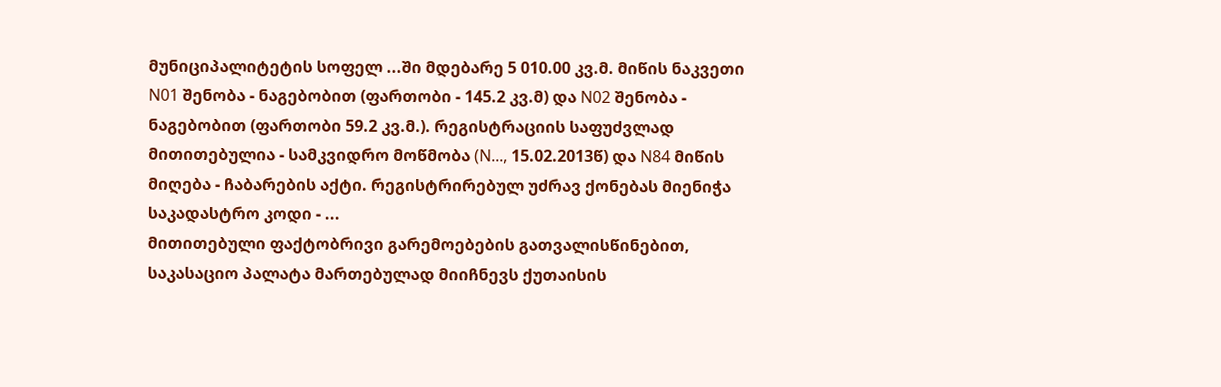მუნიციპალიტეტის სოფელ ...ში მდებარე 5 010.00 კვ.მ. მიწის ნაკვეთი N01 შენობა - ნაგებობით (ფართობი - 145.2 კვ.მ) და N02 შენობა - ნაგებობით (ფართობი 59.2 კვ.მ.). რეგისტრაციის საფუძვლად მითითებულია - სამკვიდრო მოწმობა (N..., 15.02.2013წ) და N84 მიწის მიღება - ჩაბარების აქტი. რეგისტრირებულ უძრავ ქონებას მიენიჭა საკადასტრო კოდი - ...
მითითებული ფაქტობრივი გარემოებების გათვალისწინებით, საკასაციო პალატა მართებულად მიიჩნევს ქუთაისის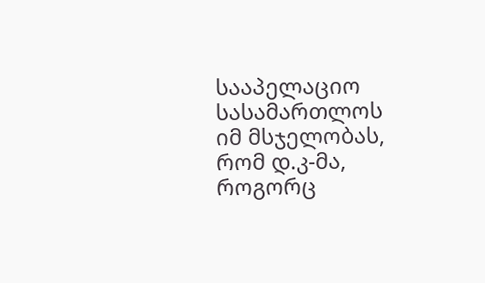სააპელაციო სასამართლოს იმ მსჯელობას, რომ დ.კ-მა, როგორც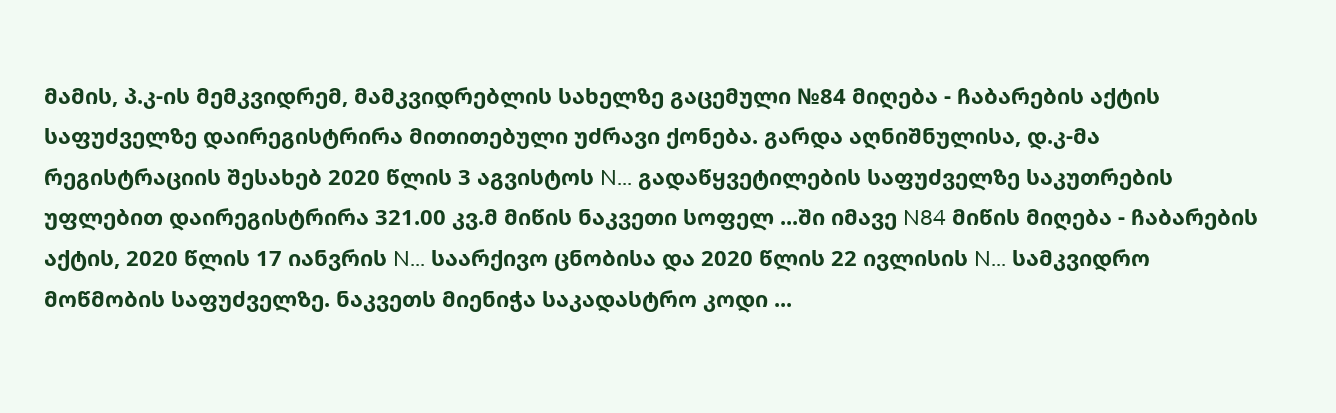მამის, პ.კ-ის მემკვიდრემ, მამკვიდრებლის სახელზე გაცემული №84 მიღება - ჩაბარების აქტის საფუძველზე დაირეგისტრირა მითითებული უძრავი ქონება. გარდა აღნიშნულისა, დ.კ-მა რეგისტრაციის შესახებ 2020 წლის 3 აგვისტოს N... გადაწყვეტილების საფუძველზე საკუთრების უფლებით დაირეგისტრირა 321.00 კვ.მ მიწის ნაკვეთი სოფელ ...ში იმავე N84 მიწის მიღება - ჩაბარების აქტის, 2020 წლის 17 იანვრის N... საარქივო ცნობისა და 2020 წლის 22 ივლისის N... სამკვიდრო მოწმობის საფუძველზე. ნაკვეთს მიენიჭა საკადასტრო კოდი ...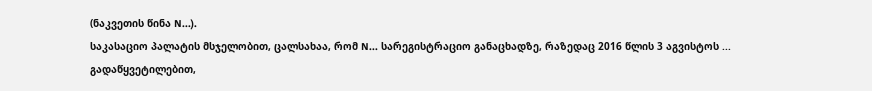(ნაკვეთის წინა N...).
საკასაციო პალატის მსჯელობით, ცალსახაა, რომ N... სარეგისტრაციო განაცხადზე, რაზედაც 2016 წლის 3 აგვისტოს ... გადაწყვეტილებით,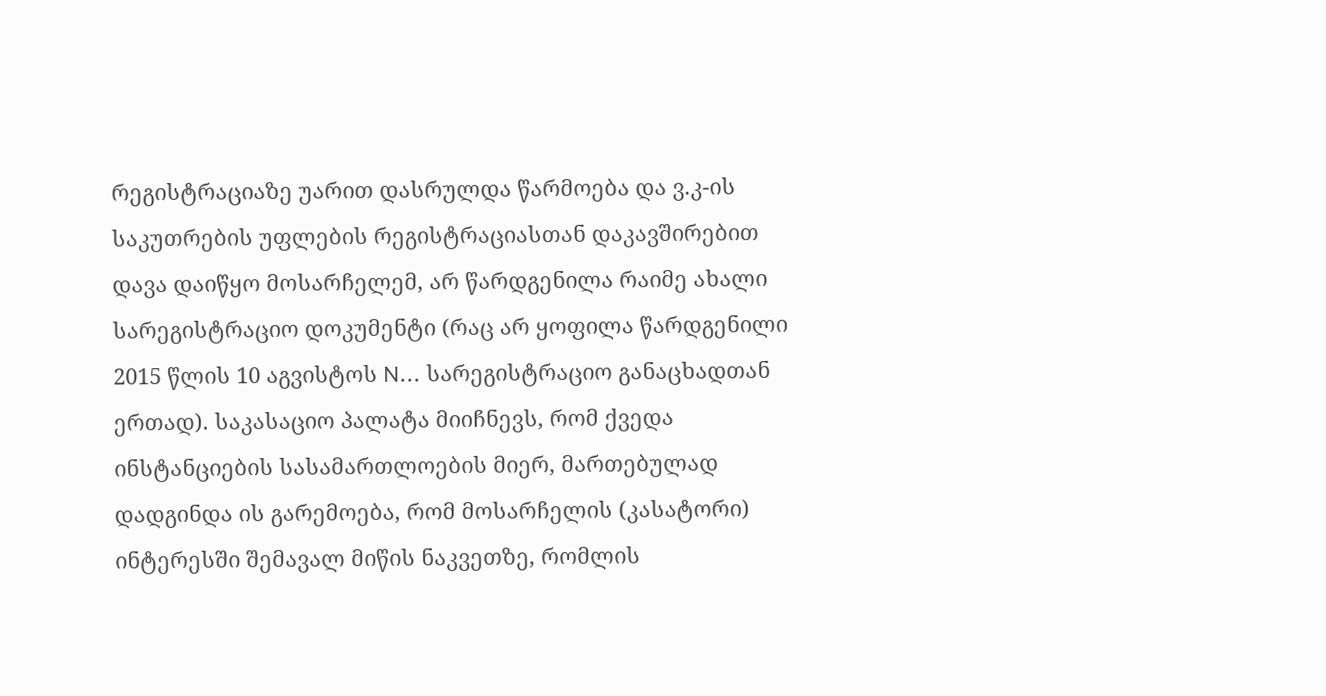რეგისტრაციაზე უარით დასრულდა წარმოება და ვ.კ-ის საკუთრების უფლების რეგისტრაციასთან დაკავშირებით დავა დაიწყო მოსარჩელემ, არ წარდგენილა რაიმე ახალი სარეგისტრაციო დოკუმენტი (რაც არ ყოფილა წარდგენილი 2015 წლის 10 აგვისტოს N... სარეგისტრაციო განაცხადთან ერთად). საკასაციო პალატა მიიჩნევს, რომ ქვედა ინსტანციების სასამართლოების მიერ, მართებულად დადგინდა ის გარემოება, რომ მოსარჩელის (კასატორი) ინტერესში შემავალ მიწის ნაკვეთზე, რომლის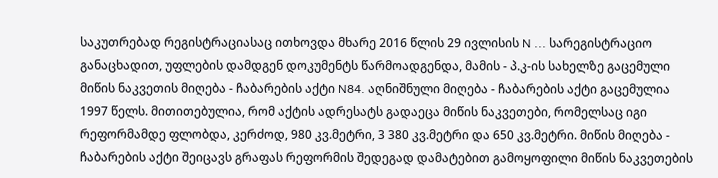საკუთრებად რეგისტრაციასაც ითხოვდა მხარე 2016 წლის 29 ივლისის N ... სარეგისტრაციო განაცხადით, უფლების დამდგენ დოკუმენტს წარმოადგენდა, მამის - პ.კ-ის სახელზე გაცემული მიწის ნაკვეთის მიღება - ჩაბარების აქტი N84. აღნიშნული მიღება - ჩაბარების აქტი გაცემულია 1997 წელს. მითითებულია, რომ აქტის ადრესატს გადაეცა მიწის ნაკვეთები, რომელსაც იგი რეფორმამდე ფლობდა, კერძოდ, 980 კვ.მეტრი, 3 380 კვ.მეტრი და 650 კვ.მეტრი. მიწის მიღება - ჩაბარების აქტი შეიცავს გრაფას რეფორმის შედეგად დამატებით გამოყოფილი მიწის ნაკვეთების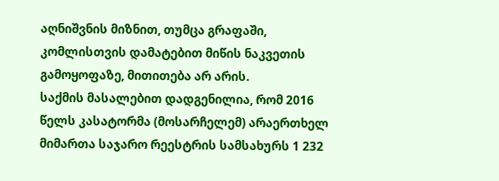აღნიშვნის მიზნით, თუმცა გრაფაში, კომლისთვის დამატებით მიწის ნაკვეთის გამოყოფაზე, მითითება არ არის.
საქმის მასალებით დადგენილია, რომ 2016 წელს კასატორმა (მოსარჩელემ) არაერთხელ მიმართა საჯარო რეესტრის სამსახურს 1 232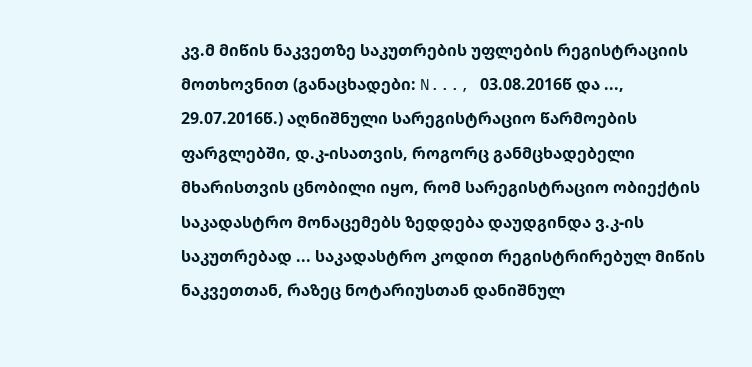კვ.მ მიწის ნაკვეთზე საკუთრების უფლების რეგისტრაციის მოთხოვნით (განაცხადები: N..., 03.08.2016წ და ..., 29.07.2016წ.) აღნიშნული სარეგისტრაციო წარმოების ფარგლებში, დ.კ-ისათვის, როგორც განმცხადებელი მხარისთვის ცნობილი იყო, რომ სარეგისტრაციო ობიექტის საკადასტრო მონაცემებს ზედდება დაუდგინდა ვ.კ-ის საკუთრებად ... საკადასტრო კოდით რეგისტრირებულ მიწის ნაკვეთთან, რაზეც ნოტარიუსთან დანიშნულ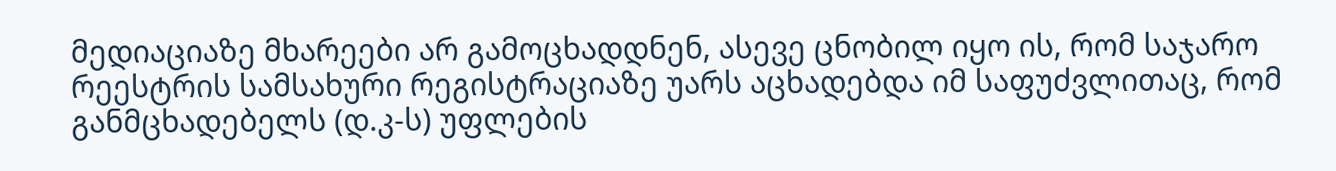მედიაციაზე მხარეები არ გამოცხადდნენ, ასევე ცნობილ იყო ის, რომ საჯარო რეესტრის სამსახური რეგისტრაციაზე უარს აცხადებდა იმ საფუძვლითაც, რომ განმცხადებელს (დ.კ-ს) უფლების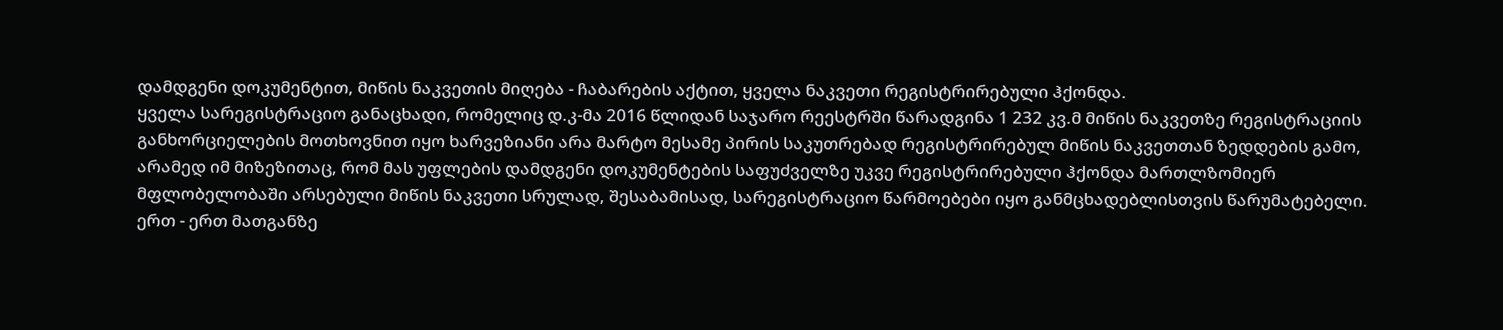დამდგენი დოკუმენტით, მიწის ნაკვეთის მიღება - ჩაბარების აქტით, ყველა ნაკვეთი რეგისტრირებული ჰქონდა.
ყველა სარეგისტრაციო განაცხადი, რომელიც დ.კ-მა 2016 წლიდან საჯარო რეესტრში წარადგინა 1 232 კვ.მ მიწის ნაკვეთზე რეგისტრაციის განხორციელების მოთხოვნით იყო ხარვეზიანი არა მარტო მესამე პირის საკუთრებად რეგისტრირებულ მიწის ნაკვეთთან ზედდების გამო, არამედ იმ მიზეზითაც, რომ მას უფლების დამდგენი დოკუმენტების საფუძველზე უკვე რეგისტრირებული ჰქონდა მართლზომიერ მფლობელობაში არსებული მიწის ნაკვეთი სრულად, შესაბამისად, სარეგისტრაციო წარმოებები იყო განმცხადებლისთვის წარუმატებელი. ერთ - ერთ მათგანზე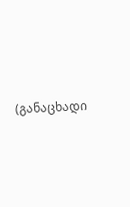(განაცხადი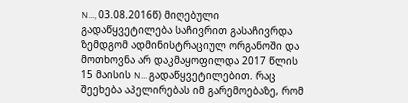N..., 03.08.2016წ) მიღებული გადაწყვეტილება საჩივრით გასაჩივრდა ზემდგომ ადმინისტრაციულ ორგანოში და მოთხოვნა არ დაკმაყოფილდა 2017 წლის 15 მაისის N... გადაწყვეტილებით. რაც შეეხება აპელირებას იმ გარემოებაზე, რომ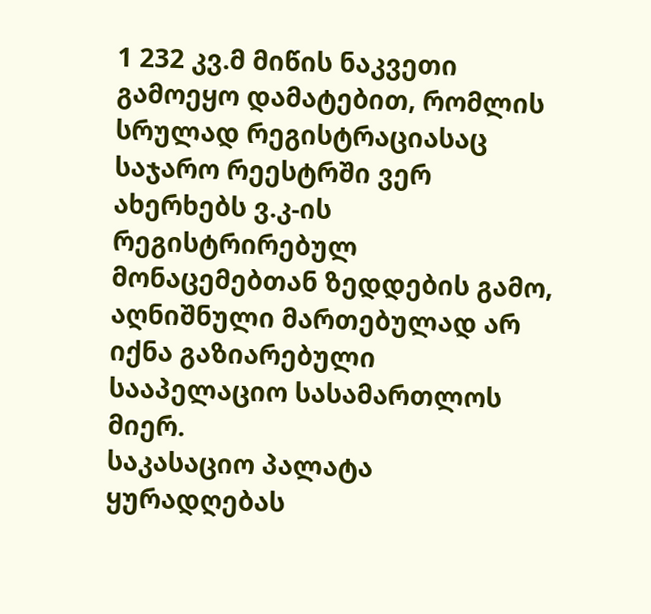1 232 კვ.მ მიწის ნაკვეთი გამოეყო დამატებით, რომლის სრულად რეგისტრაციასაც საჯარო რეესტრში ვერ ახერხებს ვ.კ-ის რეგისტრირებულ მონაცემებთან ზედდების გამო, აღნიშნული მართებულად არ იქნა გაზიარებული სააპელაციო სასამართლოს მიერ.
საკასაციო პალატა ყურადღებას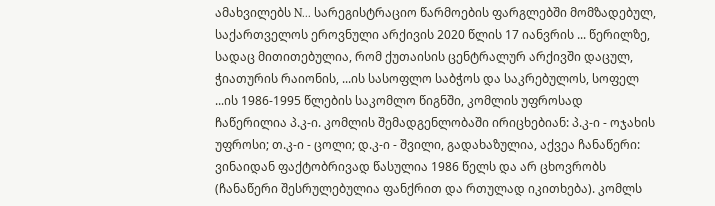ამახვილებს N... სარეგისტრაციო წარმოების ფარგლებში მომზადებულ, საქართველოს ეროვნული არქივის 2020 წლის 17 იანვრის ... წერილზე, სადაც მითითებულია, რომ ქუთაისის ცენტრალურ არქივში დაცულ, ჭიათურის რაიონის, ...ის სასოფლო საბჭოს და საკრებულოს, სოფელ ...ის 1986-1995 წლების საკომლო წიგნში, კომლის უფროსად ჩაწერილია პ.კ-ი. კომლის შემადგენლობაში ირიცხებიან: პ.კ-ი - ოჯახის უფროსი; თ.კ-ი - ცოლი; დ.კ-ი - შვილი, გადახაზულია, აქვეა ჩანაწერი: ვინაიდან ფაქტობრივად წასულია 1986 წელს და არ ცხოვრობს (ჩანაწერი შესრულებულია ფანქრით და რთულად იკითხება). კომლს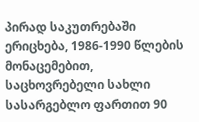პირად საკუთრებაში ერიცხება, 1986-1990 წლების მონაცემებით, საცხოვრებელი სახლი სასარგებლო ფართით 90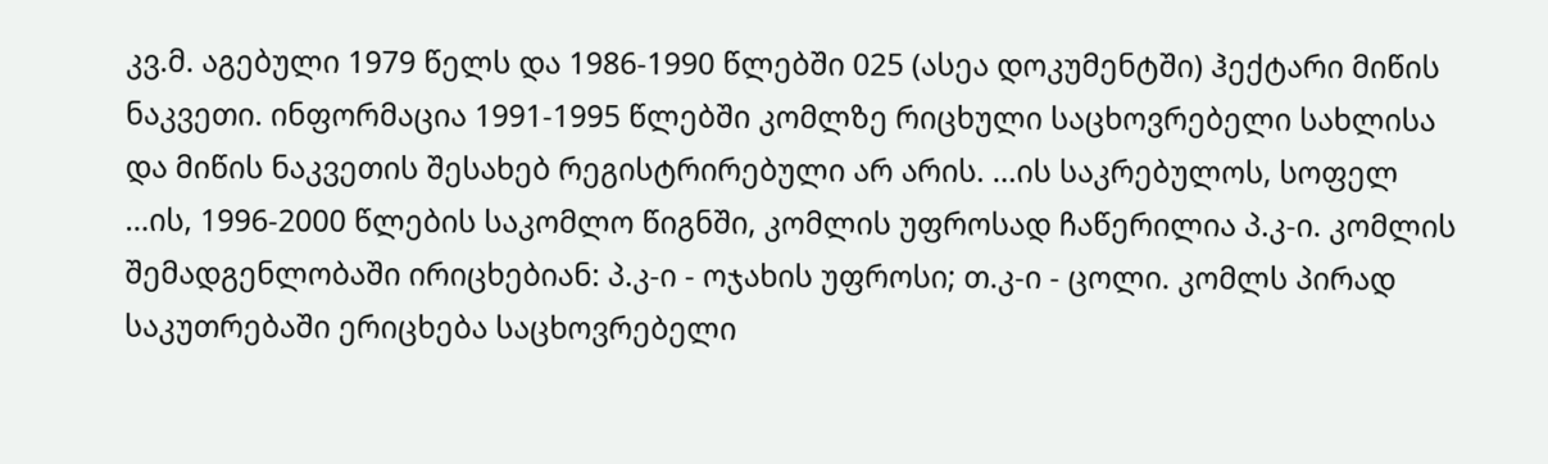კვ.მ. აგებული 1979 წელს და 1986-1990 წლებში 025 (ასეა დოკუმენტში) ჰექტარი მიწის ნაკვეთი. ინფორმაცია 1991-1995 წლებში კომლზე რიცხული საცხოვრებელი სახლისა და მიწის ნაკვეთის შესახებ რეგისტრირებული არ არის. ...ის საკრებულოს, სოფელ ...ის, 1996-2000 წლების საკომლო წიგნში, კომლის უფროსად ჩაწერილია პ.კ-ი. კომლის შემადგენლობაში ირიცხებიან: პ.კ-ი - ოჯახის უფროსი; თ.კ-ი - ცოლი. კომლს პირად საკუთრებაში ერიცხება საცხოვრებელი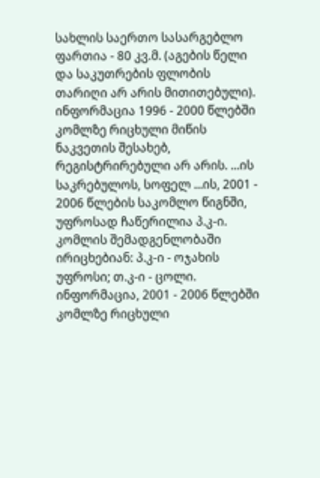სახლის საერთო სასარგებლო ფართია - 80 კვ.მ. (აგების წელი და საკუთრების ფლობის თარიღი არ არის მითითებული). ინფორმაცია 1996 - 2000 წლებში კომლზე რიცხული მიწის ნაკვეთის შესახებ, რეგისტრირებული არ არის. ...ის საკრებულოს, სოფელ ...ის, 2001 - 2006 წლების საკომლო წიგნში, უფროსად ჩაწერილია პ.კ-ი. კომლის შემადგენლობაში ირიცხებიან: პ.კ-ი - ოჯახის უფროსი; თ.კ-ი - ცოლი. ინფორმაცია, 2001 - 2006 წლებში კომლზე რიცხული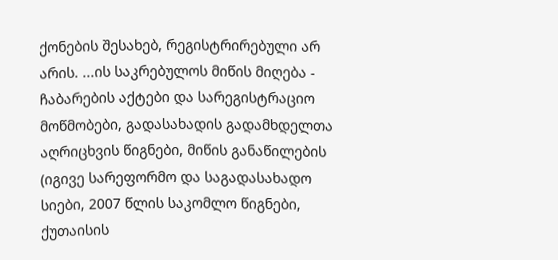ქონების შესახებ, რეგისტრირებული არ არის. ...ის საკრებულოს მიწის მიღება - ჩაბარების აქტები და სარეგისტრაციო მოწმობები, გადასახადის გადამხდელთა აღრიცხვის წიგნები, მიწის განაწილების (იგივე სარეფორმო და საგადასახადო სიები, 2007 წლის საკომლო წიგნები, ქუთაისის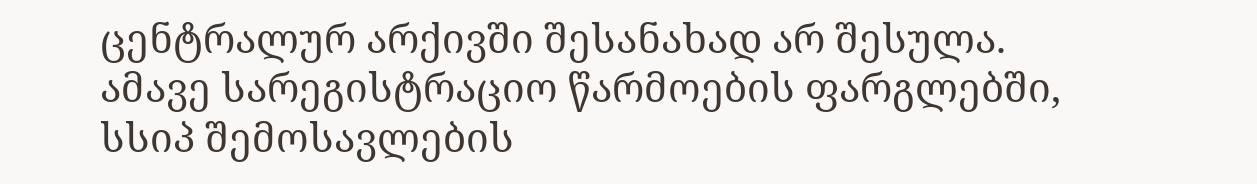ცენტრალურ არქივში შესანახად არ შესულა. ამავე სარეგისტრაციო წარმოების ფარგლებში, სსიპ შემოსავლების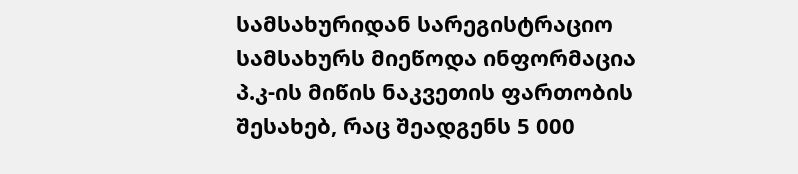სამსახურიდან სარეგისტრაციო სამსახურს მიეწოდა ინფორმაცია პ.კ-ის მიწის ნაკვეთის ფართობის შესახებ, რაც შეადგენს 5 000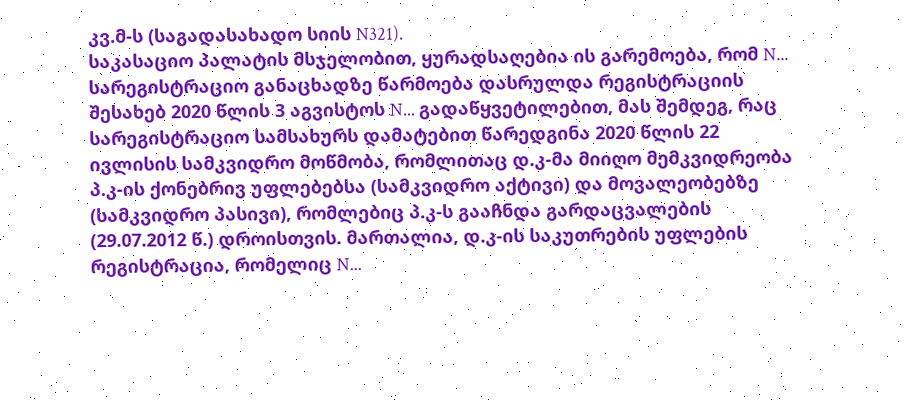კვ.მ-ს (საგადასახადო სიის N321).
საკასაციო პალატის მსჯელობით, ყურადსაღებია ის გარემოება, რომ N... სარეგისტრაციო განაცხადზე წარმოება დასრულდა რეგისტრაციის შესახებ 2020 წლის 3 აგვისტოს N... გადაწყვეტილებით, მას შემდეგ, რაც სარეგისტრაციო სამსახურს დამატებით წარედგინა 2020 წლის 22 ივლისის სამკვიდრო მოწმობა, რომლითაც დ.კ-მა მიიღო მემკვიდრეობა პ.კ-ის ქონებრივ უფლებებსა (სამკვიდრო აქტივი) და მოვალეობებზე (სამკვიდრო პასივი), რომლებიც პ.კ-ს გააჩნდა გარდაცვალების (29.07.2012 წ.) დროისთვის. მართალია, დ.კ-ის საკუთრების უფლების რეგისტრაცია, რომელიც N...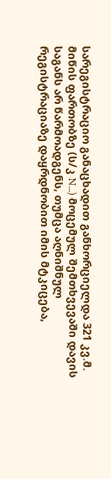სარეგისტრაციო განაცხადით განხორციელდა 321 კვ.მ. მიწის ფართობზე (ს/კ N...) მოცემულ შემთხვევაში დავის საგანს არ წარმოადგენს, თუმცა აღნიშნულ რეგისტრაციაზე დაყრდნობით იმის მტკიცება,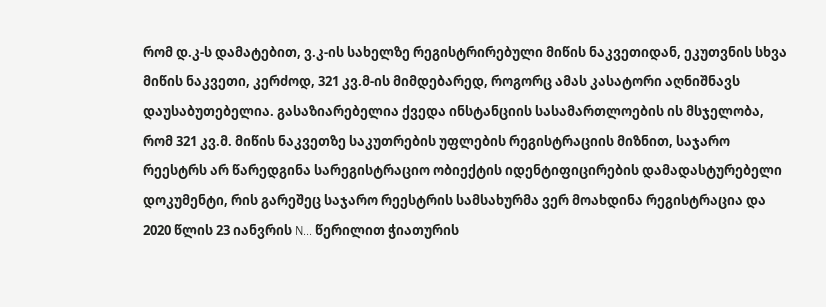რომ დ.კ-ს დამატებით, ვ.კ-ის სახელზე რეგისტრირებული მიწის ნაკვეთიდან, ეკუთვნის სხვა მიწის ნაკვეთი, კერძოდ, 321 კვ.მ-ის მიმდებარედ, როგორც ამას კასატორი აღნიშნავს დაუსაბუთებელია. გასაზიარებელია ქვედა ინსტანციის სასამართლოების ის მსჯელობა, რომ 321 კვ.მ. მიწის ნაკვეთზე საკუთრების უფლების რეგისტრაციის მიზნით, საჯარო რეესტრს არ წარედგინა სარეგისტრაციო ობიექტის იდენტიფიცირების დამადასტურებელი დოკუმენტი, რის გარეშეც საჯარო რეესტრის სამსახურმა ვერ მოახდინა რეგისტრაცია და 2020 წლის 23 იანვრის N... წერილით ჭიათურის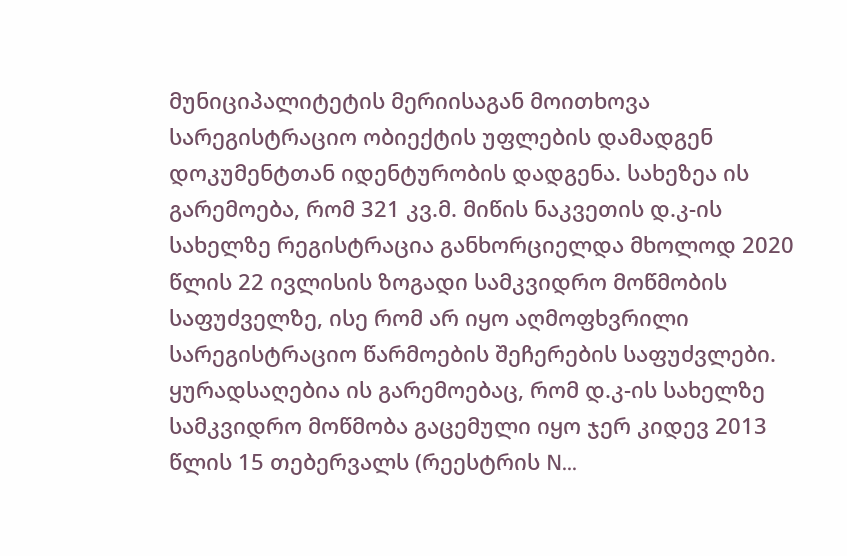მუნიციპალიტეტის მერიისაგან მოითხოვა სარეგისტრაციო ობიექტის უფლების დამადგენ დოკუმენტთან იდენტურობის დადგენა. სახეზეა ის გარემოება, რომ 321 კვ.მ. მიწის ნაკვეთის დ.კ-ის სახელზე რეგისტრაცია განხორციელდა მხოლოდ 2020 წლის 22 ივლისის ზოგადი სამკვიდრო მოწმობის საფუძველზე, ისე რომ არ იყო აღმოფხვრილი სარეგისტრაციო წარმოების შეჩერების საფუძვლები. ყურადსაღებია ის გარემოებაც, რომ დ.კ-ის სახელზე სამკვიდრო მოწმობა გაცემული იყო ჯერ კიდევ 2013 წლის 15 თებერვალს (რეესტრის N...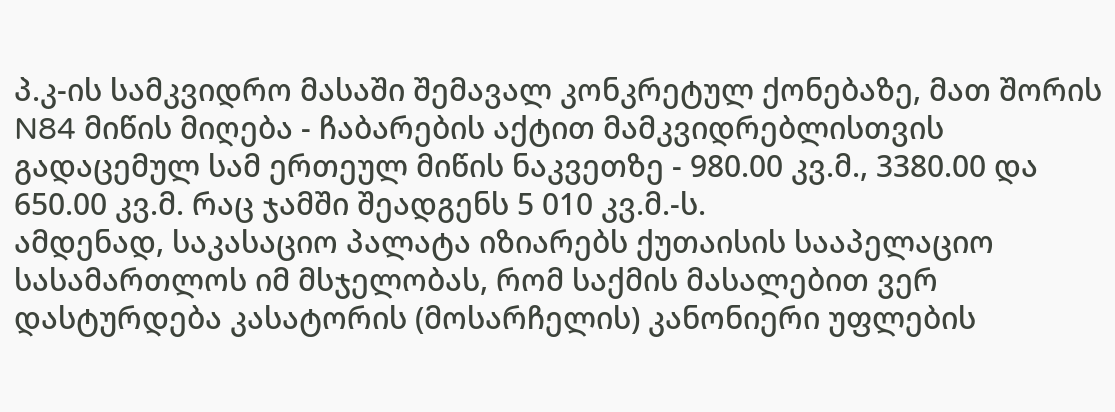პ.კ-ის სამკვიდრო მასაში შემავალ კონკრეტულ ქონებაზე, მათ შორის N84 მიწის მიღება - ჩაბარების აქტით მამკვიდრებლისთვის გადაცემულ სამ ერთეულ მიწის ნაკვეთზე - 980.00 კვ.მ., 3380.00 და 650.00 კვ.მ. რაც ჯამში შეადგენს 5 010 კვ.მ.-ს.
ამდენად, საკასაციო პალატა იზიარებს ქუთაისის სააპელაციო სასამართლოს იმ მსჯელობას, რომ საქმის მასალებით ვერ დასტურდება კასატორის (მოსარჩელის) კანონიერი უფლების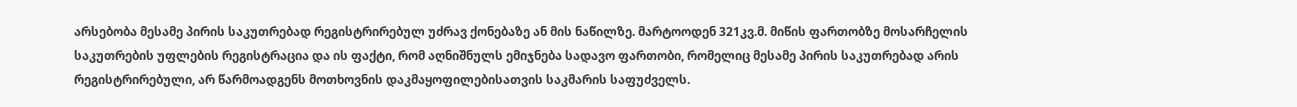არსებობა მესამე პირის საკუთრებად რეგისტრირებულ უძრავ ქონებაზე ან მის ნაწილზე. მარტოოდენ 321კვ.მ. მიწის ფართობზე მოსარჩელის საკუთრების უფლების რეგისტრაცია და ის ფაქტი, რომ აღნიშნულს ემიჯნება სადავო ფართობი, რომელიც მესამე პირის საკუთრებად არის რეგისტრირებული, არ წარმოადგენს მოთხოვნის დაკმაყოფილებისათვის საკმარის საფუძველს.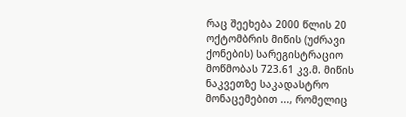რაც შეეხება 2000 წლის 20 ოქტომბრის მიწის (უძრავი ქონების) სარეგისტრაციო მოწმობას 723.61 კვ.მ. მიწის ნაკვეთზე საკადასტრო მონაცემებით ..., რომელიც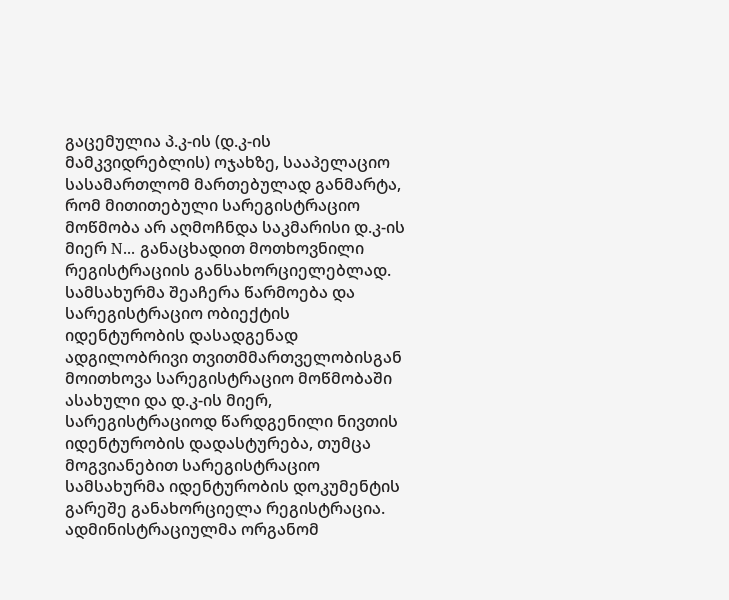გაცემულია პ.კ-ის (დ.კ-ის მამკვიდრებლის) ოჯახზე, სააპელაციო სასამართლომ მართებულად განმარტა, რომ მითითებული სარეგისტრაციო მოწმობა არ აღმოჩნდა საკმარისი დ.კ-ის მიერ N... განაცხადით მოთხოვნილი რეგისტრაციის განსახორციელებლად. სამსახურმა შეაჩერა წარმოება და სარეგისტრაციო ობიექტის იდენტურობის დასადგენად ადგილობრივი თვითმმართველობისგან მოითხოვა სარეგისტრაციო მოწმობაში ასახული და დ.კ-ის მიერ, სარეგისტრაციოდ წარდგენილი ნივთის იდენტურობის დადასტურება, თუმცა მოგვიანებით სარეგისტრაციო სამსახურმა იდენტურობის დოკუმენტის გარეშე განახორციელა რეგისტრაცია. ადმინისტრაციულმა ორგანომ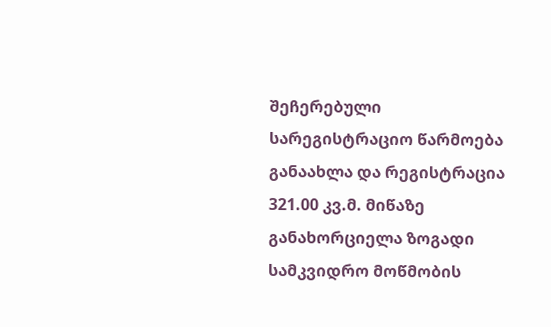შეჩერებული სარეგისტრაციო წარმოება განაახლა და რეგისტრაცია 321.00 კვ.მ. მიწაზე განახორციელა ზოგადი სამკვიდრო მოწმობის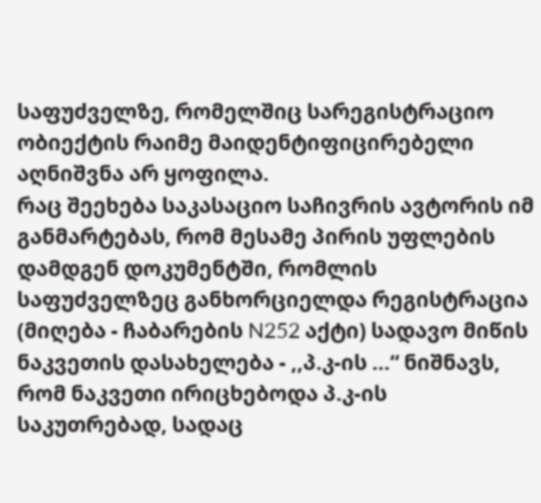საფუძველზე, რომელშიც სარეგისტრაციო ობიექტის რაიმე მაიდენტიფიცირებელი აღნიშვნა არ ყოფილა.
რაც შეეხება საკასაციო საჩივრის ავტორის იმ განმარტებას, რომ მესამე პირის უფლების დამდგენ დოკუმენტში, რომლის საფუძველზეც განხორციელდა რეგისტრაცია (მიღება - ჩაბარების N252 აქტი) სადავო მიწის ნაკვეთის დასახელება - ,,პ.კ-ის ...“ ნიშნავს, რომ ნაკვეთი ირიცხებოდა პ.კ-ის საკუთრებად, სადაც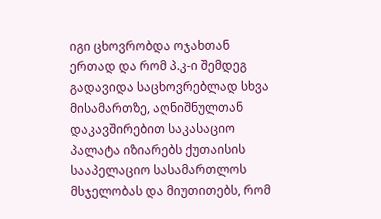იგი ცხოვრობდა ოჯახთან ერთად და რომ პ.კ-ი შემდეგ გადავიდა საცხოვრებლად სხვა მისამართზე, აღნიშნულთან დაკავშირებით საკასაციო პალატა იზიარებს ქუთაისის სააპელაციო სასამართლოს მსჯელობას და მიუთითებს, რომ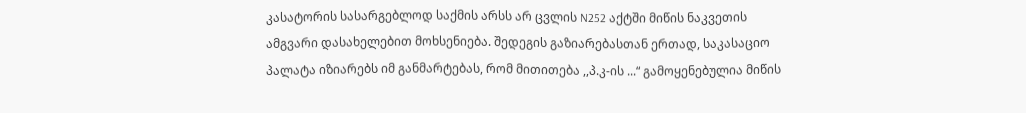კასატორის სასარგებლოდ საქმის არსს არ ცვლის N252 აქტში მიწის ნაკვეთის ამგვარი დასახელებით მოხსენიება. შედეგის გაზიარებასთან ერთად, საკასაციო პალატა იზიარებს იმ განმარტებას, რომ მითითება ,,პ.კ-ის ...“ გამოყენებულია მიწის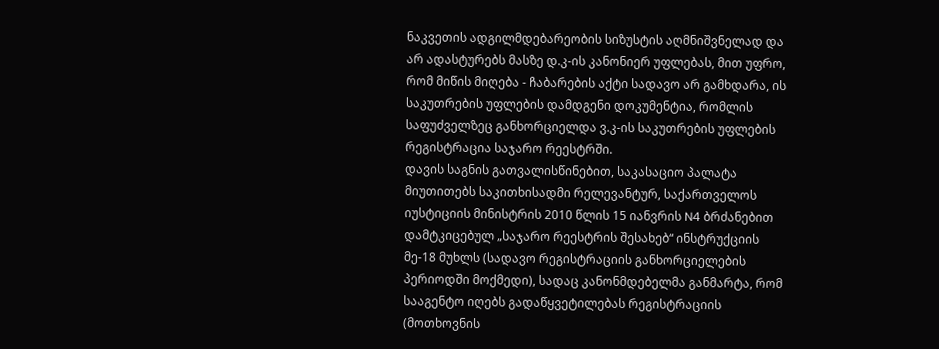ნაკვეთის ადგილმდებარეობის სიზუსტის აღმნიშვნელად და არ ადასტურებს მასზე დ.კ-ის კანონიერ უფლებას, მით უფრო, რომ მიწის მიღება - ჩაბარების აქტი სადავო არ გამხდარა, ის საკუთრების უფლების დამდგენი დოკუმენტია, რომლის საფუძველზეც განხორციელდა ვ.კ-ის საკუთრების უფლების რეგისტრაცია საჯარო რეესტრში.
დავის საგნის გათვალისწინებით, საკასაციო პალატა მიუთითებს საკითხისადმი რელევანტურ, საქართველოს იუსტიციის მინისტრის 2010 წლის 15 იანვრის N4 ბრძანებით დამტკიცებულ „საჯარო რეესტრის შესახებ“ ინსტრუქციის მე-18 მუხლს (სადავო რეგისტრაციის განხორციელების პერიოდში მოქმედი), სადაც კანონმდებელმა განმარტა, რომ სააგენტო იღებს გადაწყვეტილებას რეგისტრაციის (მოთხოვნის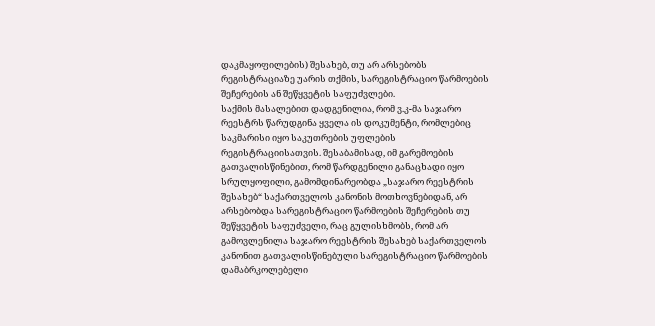დაკმაყოფილების) შესახებ, თუ არ არსებობს რეგისტრაციაზე უარის თქმის, სარეგისტრაციო წარმოების შეჩერების ან შეწყვეტის საფუძვლები.
საქმის მასალებით დადგენილია, რომ ვ.კ-მა საჯარო რეესტრს წარუდგინა ყველა ის დოკუმენტი, რომლებიც საკმარისი იყო საკუთრების უფლების რეგისტრაციისათვის. შესაბამისად, იმ გარემოების გათვალისწინებით, რომ წარდგენილი განაცხადი იყო სრულყოფილი, გამომდინარეობდა „საჯარო რეესტრის შესახებ“ საქართველოს კანონის მოთხოვნებიდან, არ არსებობდა სარეგისტრაციო წარმოების შეჩერების თუ შეწყვეტის საფუძველი, რაც გულისხმობს, რომ არ გამოვლენილა საჯარო რეესტრის შესახებ საქართველოს კანონით გათვალისწინებული სარეგისტრაციო წარმოების დამაბრკოლებელი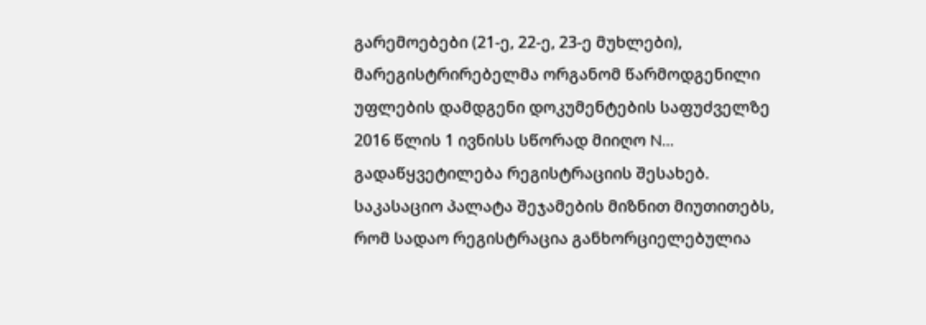გარემოებები (21-ე, 22-ე, 23-ე მუხლები), მარეგისტრირებელმა ორგანომ წარმოდგენილი უფლების დამდგენი დოკუმენტების საფუძველზე 2016 წლის 1 ივნისს სწორად მიიღო N... გადაწყვეტილება რეგისტრაციის შესახებ.
საკასაციო პალატა შეჯამების მიზნით მიუთითებს, რომ სადაო რეგისტრაცია განხორციელებულია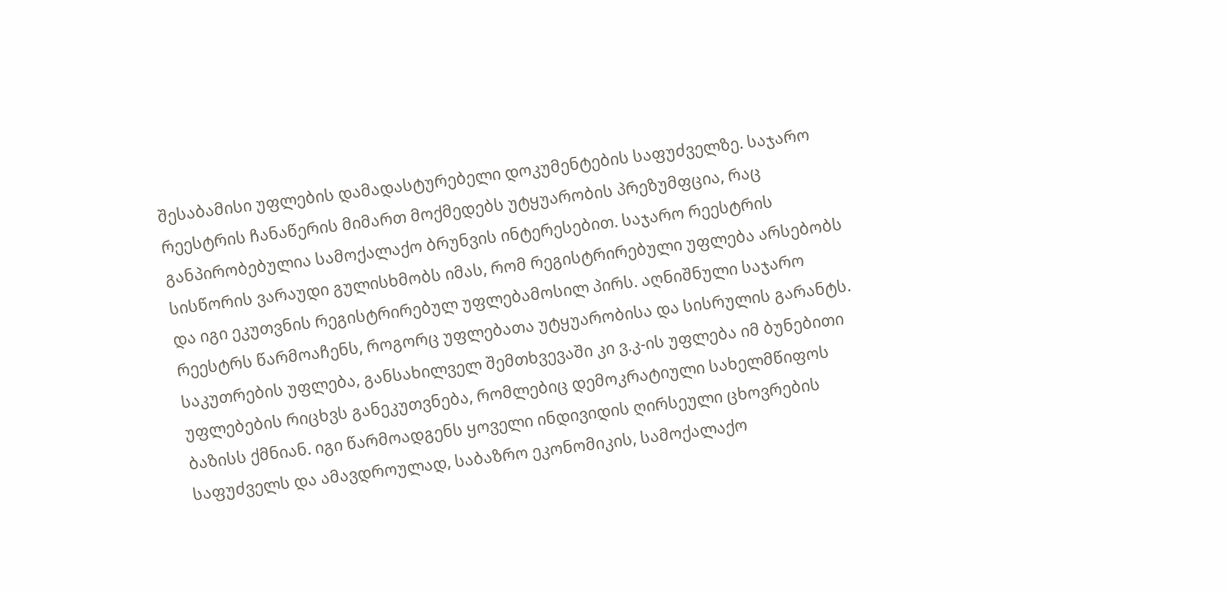შესაბამისი უფლების დამადასტურებელი დოკუმენტების საფუძველზე. საჯარო რეესტრის ჩანაწერის მიმართ მოქმედებს უტყუარობის პრეზუმფცია, რაც განპირობებულია სამოქალაქო ბრუნვის ინტერესებით. საჯარო რეესტრის სისწორის ვარაუდი გულისხმობს იმას, რომ რეგისტრირებული უფლება არსებობს და იგი ეკუთვნის რეგისტრირებულ უფლებამოსილ პირს. აღნიშნული საჯარო რეესტრს წარმოაჩენს, როგორც უფლებათა უტყუარობისა და სისრულის გარანტს. საკუთრების უფლება, განსახილველ შემთხვევაში კი ვ.კ-ის უფლება იმ ბუნებითი უფლებების რიცხვს განეკუთვნება, რომლებიც დემოკრატიული სახელმწიფოს ბაზისს ქმნიან. იგი წარმოადგენს ყოველი ინდივიდის ღირსეული ცხოვრების საფუძველს და ამავდროულად, საბაზრო ეკონომიკის, სამოქალაქო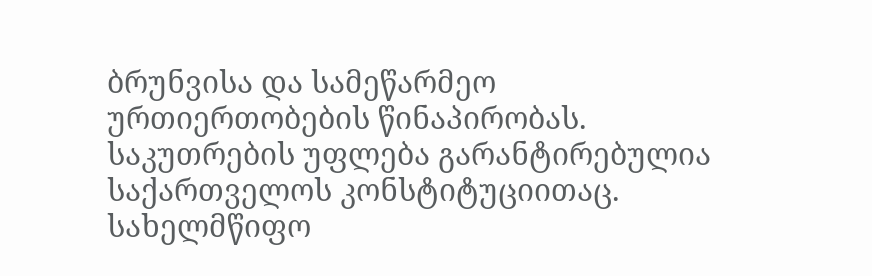ბრუნვისა და სამეწარმეო ურთიერთობების წინაპირობას. საკუთრების უფლება გარანტირებულია საქართველოს კონსტიტუციითაც. სახელმწიფო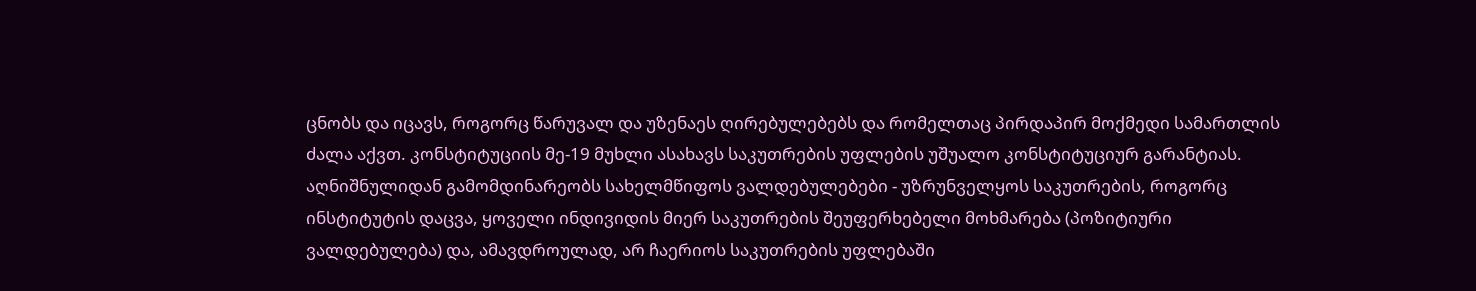ცნობს და იცავს, როგორც წარუვალ და უზენაეს ღირებულებებს და რომელთაც პირდაპირ მოქმედი სამართლის ძალა აქვთ. კონსტიტუციის მე-19 მუხლი ასახავს საკუთრების უფლების უშუალო კონსტიტუციურ გარანტიას. აღნიშნულიდან გამომდინარეობს სახელმწიფოს ვალდებულებები - უზრუნველყოს საკუთრების, როგორც ინსტიტუტის დაცვა, ყოველი ინდივიდის მიერ საკუთრების შეუფერხებელი მოხმარება (პოზიტიური ვალდებულება) და, ამავდროულად, არ ჩაერიოს საკუთრების უფლებაში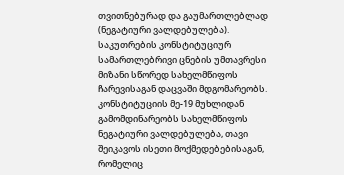თვითნებურად და გაუმართლებლად (ნეგატიური ვალდებულება). საკუთრების კონსტიტუციურ სამართლებრივი ცნების უმთავრესი მიზანი სწორედ სახელმწიფოს ჩარევისაგან დაცვაში მდგომარეობს. კონსტიტუციის მე-19 მუხლიდან გამომდინარეობს სახელმწიფოს ნეგატიური ვალდებულება, თავი შეიკავოს ისეთი მოქმედებებისაგან, რომელიც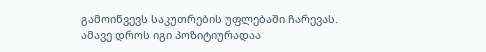გამოიწვევს საკუთრების უფლებაში ჩარევას. ამავე დროს იგი პოზიტიურადაა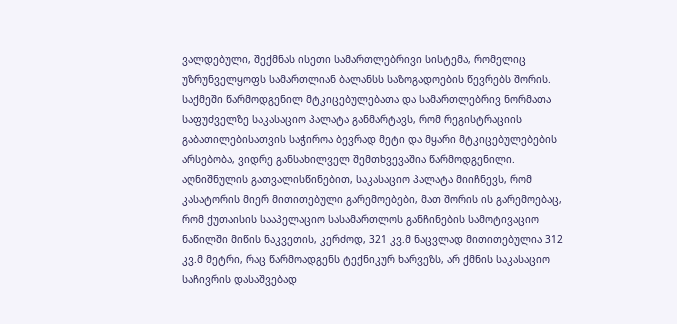ვალდებული, შექმნას ისეთი სამართლებრივი სისტემა, რომელიც უზრუნველყოფს სამართლიან ბალანსს საზოგადოების წევრებს შორის.
საქმეში წარმოდგენილ მტკიცებულებათა და სამართლებრივ ნორმათა საფუძველზე საკასაციო პალატა განმარტავს, რომ რეგისტრაციის გაბათილებისათვის საჭიროა ბევრად მეტი და მყარი მტკიცებულებების არსებობა, ვიდრე განსახილველ შემთხვევაშია წარმოდგენილი. აღნიშნულის გათვალისწინებით, საკასაციო პალატა მიიჩნევს, რომ კასატორის მიერ მითითებული გარემოებები, მათ შორის ის გარემოებაც, რომ ქუთაისის სააპელაციო სასამართლოს განჩინების სამოტივაციო ნაწილში მიწის ნაკვეთის, კერძოდ, 321 კვ.მ ნაცვლად მითითებულია 312 კვ.მ მეტრი, რაც წარმოადგენს ტექნიკურ ხარვეზს, არ ქმნის საკასაციო საჩივრის დასაშვებად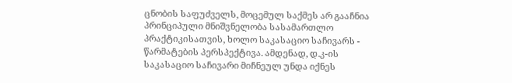ცნობის საფუძველს, მოცემულ საქმეს არ გააჩნია პრინციპული მნიშვნელობა სასამართლო პრაქტიკისათვის, ხოლო საკასაციო საჩივარს - წარმატების პერსპექტივა. ამდენად, დ.კ-ის საკასაციო საჩივარი მიჩნეულ უნდა იქნეს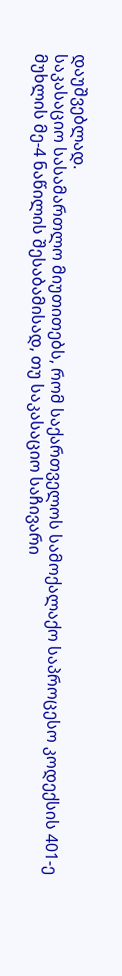დაუშვებლად.
საკასაციო სასამართლო მიუთითებს, რომ საქართველოს სამოქალაქო საპროცესო კოდექსის 401-ე მუხლის მე-4 ნაწილის შესაბამისად, თუ საკასაციო საჩივარი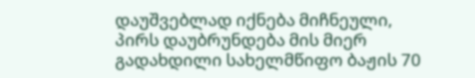დაუშვებლად იქნება მიჩნეული, პირს დაუბრუნდება მის მიერ გადახდილი სახელმწიფო ბაჟის 70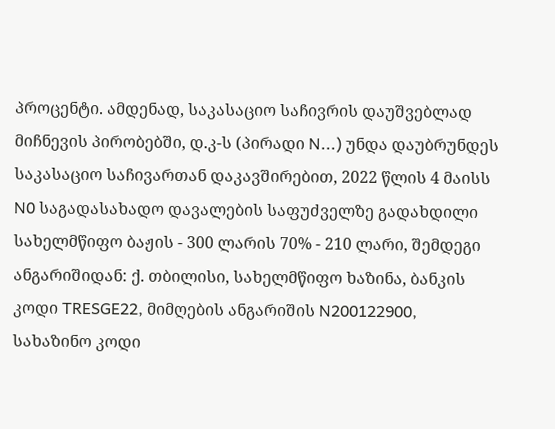პროცენტი. ამდენად, საკასაციო საჩივრის დაუშვებლად მიჩნევის პირობებში, დ.კ-ს (პირადი N...) უნდა დაუბრუნდეს საკასაციო საჩივართან დაკავშირებით, 2022 წლის 4 მაისს N0 საგადასახადო დავალების საფუძველზე გადახდილი სახელმწიფო ბაჟის - 300 ლარის 70% - 210 ლარი, შემდეგი ანგარიშიდან: ქ. თბილისი, სახელმწიფო ხაზინა, ბანკის კოდი TRESGE22, მიმღების ანგარიშის N200122900, სახაზინო კოდი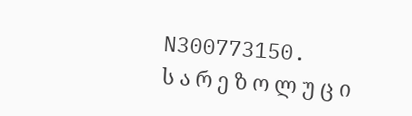N300773150.
ს ა რ ე ზ ო ლ უ ც ი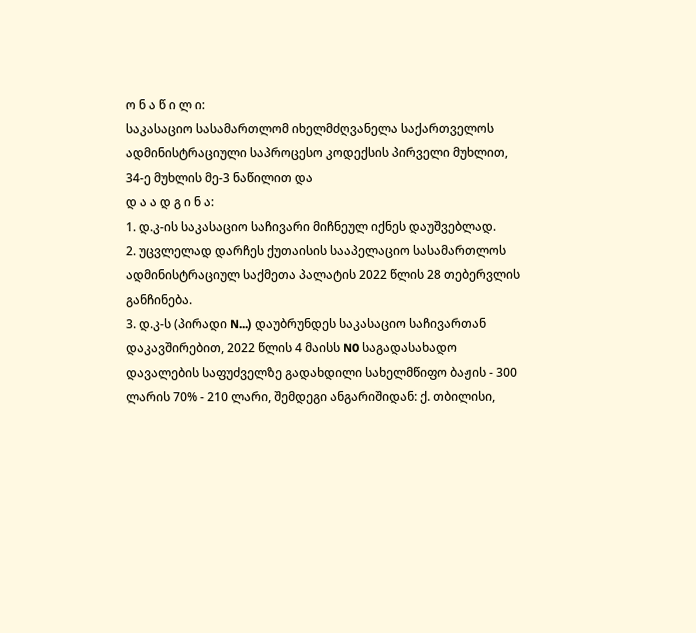ო ნ ა წ ი ლ ი:
საკასაციო სასამართლომ იხელმძღვანელა საქართველოს ადმინისტრაციული საპროცესო კოდექსის პირველი მუხლით, 34-ე მუხლის მე-3 ნაწილით და
დ ა ა დ გ ი ნ ა:
1. დ.კ-ის საკასაციო საჩივარი მიჩნეულ იქნეს დაუშვებლად.
2. უცვლელად დარჩეს ქუთაისის სააპელაციო სასამართლოს ადმინისტრაციულ საქმეთა პალატის 2022 წლის 28 თებერვლის განჩინება.
3. დ.კ-ს (პირადი N...) დაუბრუნდეს საკასაციო საჩივართან დაკავშირებით, 2022 წლის 4 მაისს N0 საგადასახადო დავალების საფუძველზე გადახდილი სახელმწიფო ბაჟის - 300 ლარის 70% - 210 ლარი, შემდეგი ანგარიშიდან: ქ. თბილისი,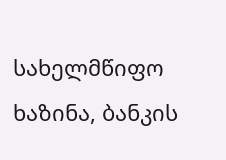სახელმწიფო ხაზინა, ბანკის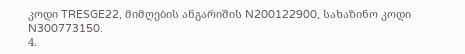კოდი TRESGE22, მიმღების ანგარიშის N200122900, სახაზინო კოდი N300773150.
4.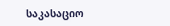საკასაციო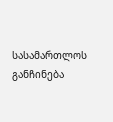სასამართლოს განჩინება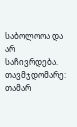საბოლოოა და არ საჩივრდება.
თავმჯდომარე: თამარ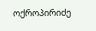ოქროპირიძე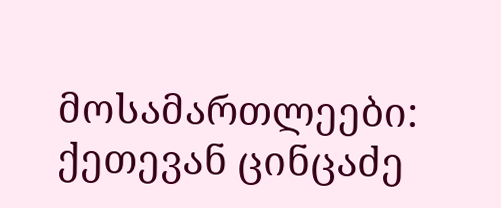მოსამართლეები: ქეთევან ცინცაძე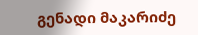გენადი მაკარიძე